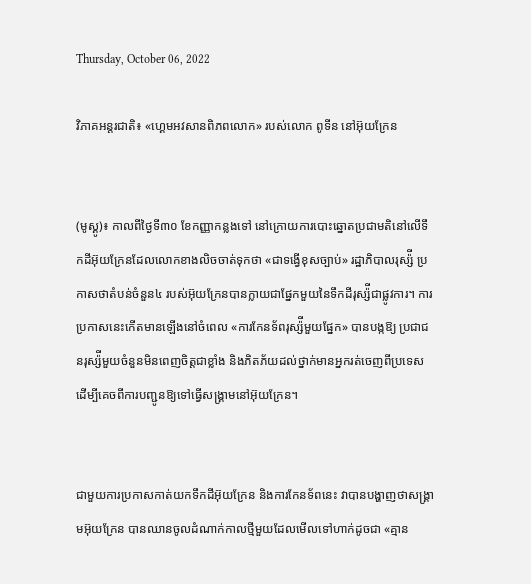Thursday, October 06, 2022

វិភាគអន្តរជាតិ៖ «ហ្គេមអវសានពិភពលោក» របស់លោក ពូទីន នៅអ៊ុយក្រែន


(មូស្គូ)៖ កាលពីថ្ងៃទី៣០ ខែកញ្ញាកន្លងទៅ នៅក្រោយការបោះឆ្នោតប្រជាមតិនៅលើទឹកដីអ៊ុយក្រែនដែលលោកខាងលិចចាត់ទុកថា «ជាទង្វើខុសច្បាប់» រដ្ឋាភិបាលរុស្ស៉ី ប្រកាសថាតំបន់ចំនួន៤ របស់អ៊ុយក្រែនបានក្លាយជាផ្នែកមួយនៃទឹកដីរុស្ស៉ីជាផ្លូវការ។ ការប្រកាសនេះកើតមានឡើងនៅចំពេល «ការកែនទ័ពរុស្ស៉ីមួយផ្នែក» បានបង្កឱ្យ ប្រជាជនរុស្ស៉ីមួយចំនួនមិនពេញចិត្តជាខ្លាំង និងភិតភ័យដល់ថ្នាក់មានអ្នករត់ចេញពីប្រទេសដើម្បីគេចពីការបញ្ជូនឱ្យទៅធ្វើសង្រ្គាមនៅអ៊ុយក្រែន។


ជាមួយការប្រកាសកាត់យកទឹកដីអ៊ុយក្រែន និងការកែនទ័ពនេះ វាបានបង្ហាញថាសង្រ្គាមអ៊ុយក្រែន បានឈានចូលដំណាក់កាលថ្មីមួយដែលមើលទៅហាក់ដូចជា «គ្មាន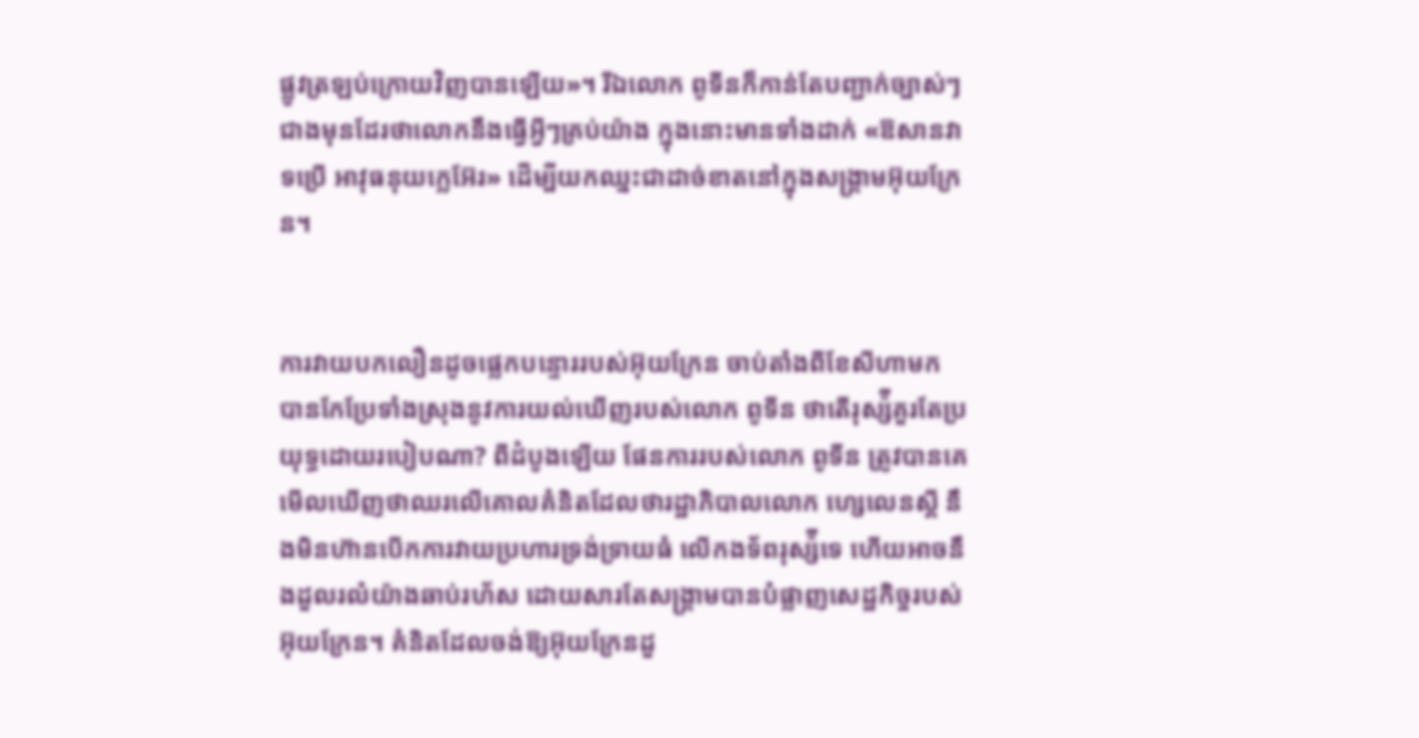ផ្លូវត្រឡប់ក្រោយវិញបានឡើយ»។ រីឯលោក ពូទីនក៏កាន់តែបញ្ជាក់ច្បាស់ៗជាងមុនដែរថាលោកនឹងធ្វើអ្វីៗគ្រប់យ៉ាង ក្នុងនោះមានទាំងដាក់ «ឱសានវាទប្រើ អាវុធនុយក្លេអ៊ែរ» ដើម្បីយកឈ្នះជាដាច់ខាតនៅក្នុងសង្រ្គាមអ៊ុយក្រែន។


ការវាយបកលឿនដូចផ្លេកបន្ទោររបស់អ៊ុយក្រែន ចាប់តាំងពីខែសីហាមក បានកែប្រែទាំងស្រុងនូវការយល់ឃើញរបស់លោក ពូទីន ថាតើរុស្ស៉ីគួរតែប្រយុទ្ធដោយរបៀបណា? ពីដំបូងឡើយ ផែនការរបស់លោក ពូទីន ត្រូវបានគេមើលឃើញថាឈរលើគោលគំនិតដែលថារដ្ឋាភិបាលលោក ហ្សេលេនស្គី នឹងមិនហ៊ានបើកការវាយប្រហារទ្រង់ទ្រាយធំ លើកងទ័ពរុស្ស៉ីទេ ហើយអាចនឹងដួលរលំយ៉ាងឆាប់រហ័ស ដោយសារតែសង្រ្គាមបានបំផ្លាញសេដ្ឋកិច្ចរបស់អ៊ុយក្រែន។ គំនិតដែលចង់ឱ្យអ៊ុយក្រែនដួ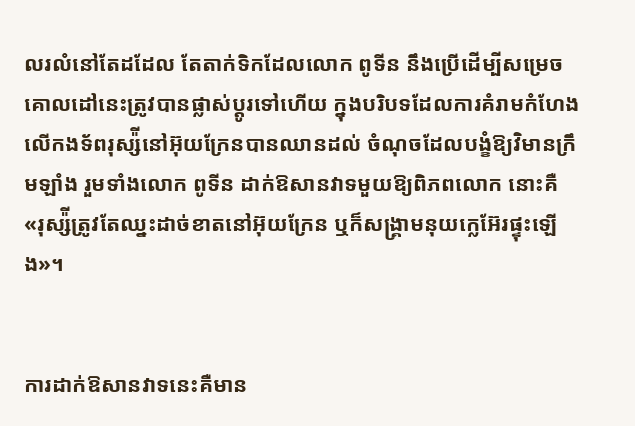លរលំនៅតែដដែល តែតាក់ទិកដែលលោក ពូទីន នឹងប្រើដើម្បីសម្រេចគោលដៅនេះត្រូវបានផ្លាស់ប្ដូរទៅហើយ ក្នុងបរិបទដែលការគំរាមកំហែងលើកងទ័ពរុស្ស៉ីនៅអ៊ុយក្រែនបានឈានដល់ ចំណុចដែលបង្ខំឱ្យវិមានក្រឹមឡាំង រួមទាំងលោក ពូទីន ដាក់ឱសានវាទមួយឱ្យពិភពលោក នោះគឺ «រុស្ស៉ីត្រូវតែឈ្នះដាច់ខាតនៅអ៊ុយក្រែន ឬក៏សង្រ្គាមនុយក្លេអ៊ែរផ្ទុះឡើង»។


ការដាក់ឱសានវាទនេះគឺមាន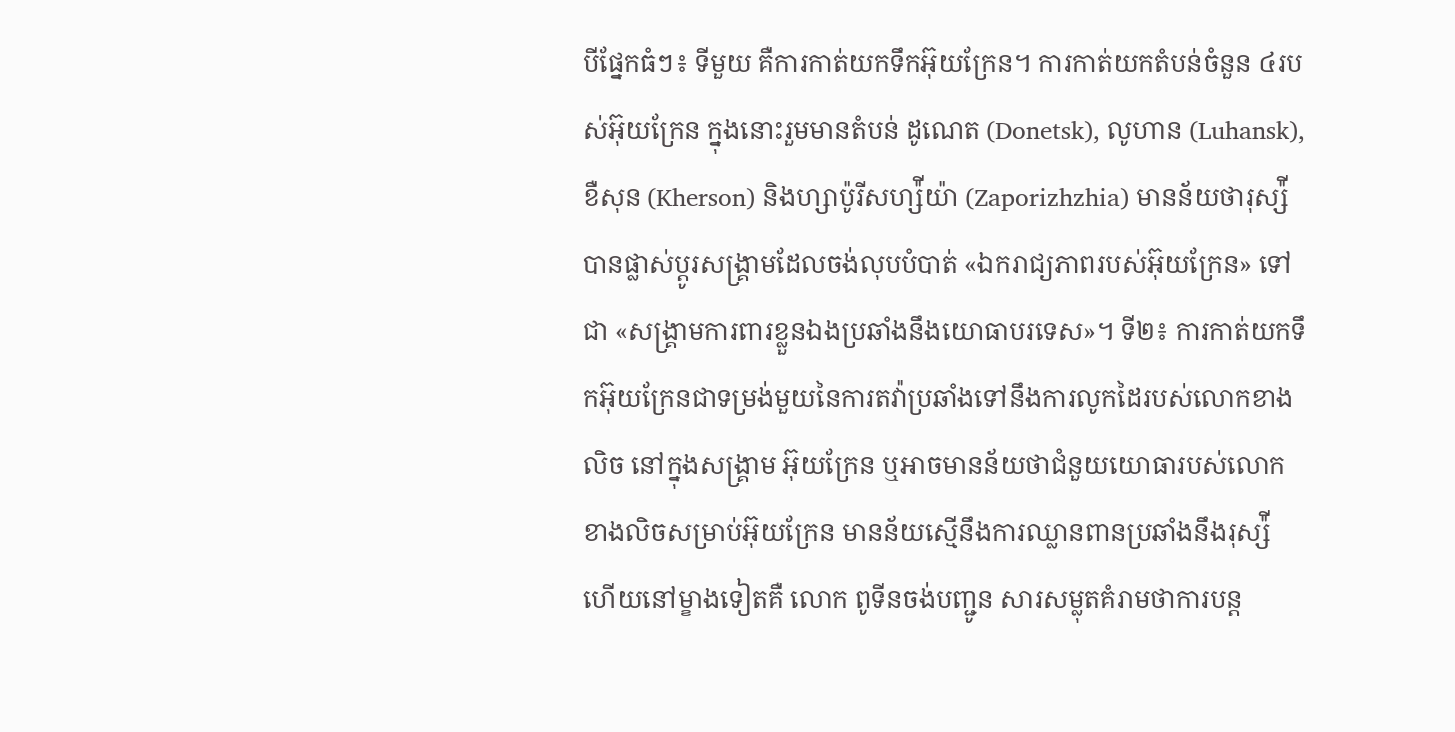បីផ្នែកធំៗ៖ ទីមួយ គឺការកាត់យកទឹកអ៊ុយក្រែន។ ការកាត់យកតំបន់ចំនួន ៤របស់អ៊ុយក្រែន ក្នុងនោះរួមមានតំបន់ ដូណេត (Donetsk), លូហាន (Luhansk), ខឺសុន (Kherson) និងហ្សាប៉ូរីសហ្ស៉ីយ៉ា (Zaporizhzhia) មានន័យថារុស្ស៉ីបានផ្លាស់ប្ដូរសង្រ្គាមដែលចង់លុបបំបាត់ «ឯករាជ្យភាពរបស់អ៊ុយក្រែន» ទៅជា «សង្រ្គាមការពារខ្លួនឯងប្រឆាំងនឹងយោធាបរទេស»។ ទី២៖ ការកាត់យកទឹកអ៊ុយក្រែនជាទម្រង់មួយនៃការតវ៉ាប្រឆាំងទៅនឹងការលូកដៃរបស់លោកខាងលិច នៅក្នុងសង្រ្គាម អ៊ុយក្រែន ឬអាចមានន័យថាជំនួយយោធារបស់លោកខាងលិចសម្រាប់អ៊ុយក្រែន មានន័យស្មើនឹងការឈ្លានពានប្រឆាំងនឹងរុស្ស៉ី ហើយនៅម្ខាងទៀតគឺ លោក ពូទីនចង់បញ្ជូន សារសម្លុតគំរាមថាការបន្ត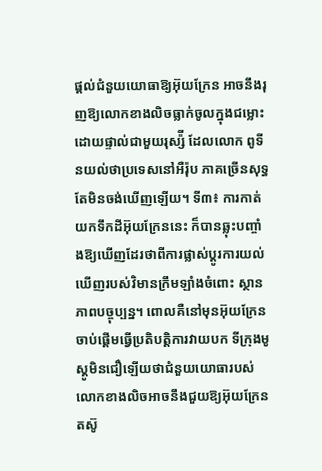ផ្ដល់ជំនួយយោធាឱ្យអ៊ុយក្រែន អាចនឹងរុញឱ្យលោកខាងលិចធ្លាក់ចូលក្នុងជម្លោះដោយផ្ទាល់ជាមួយរុស្ស៉ី ដែលលោក ពូទីនយល់ថាប្រទេសនៅអឺរ៉ុប ភាគច្រើនសុទ្ធតែមិនចង់ឃើញឡើយ។ ទី៣៖ ការកាត់យកទឹកដីអ៊ុយក្រែននេះ ក៏បានឆ្លុះបញ្ចាំងឱ្យឃើញដែរថាពីការផ្លាស់ប្ដូរការយល់ឃើញរបស់វិមានក្រឹមឡាំងចំពោះ ស្ថានភាពបច្ចុប្បន្ន។ ពោលគឺនៅមុនអ៊ុយក្រែនចាប់ផ្ដើមធ្វើប្រតិបត្តិការវាយបក ទីក្រុងមូស្គូមិនជឿឡើយថាជំនួយយោធារបស់លោកខាងលិចអាចនឹងជួយឱ្យអ៊ុយក្រែន តស៊ូ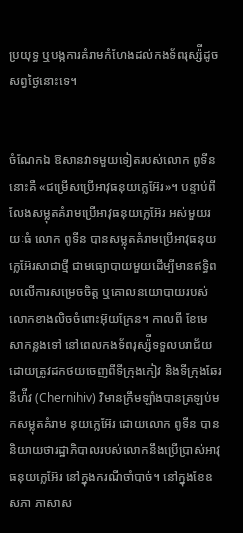ប្រយុទ្ធ ឬបង្កការគំរាមកំហែងដល់កងទ័ពរុស្ស៉ីដូចសព្វថ្ងៃនោះទេ។


ចំណែកឯ ឱសានវាទមួយទៀតរបស់លោក ពូទីន នោះគឺ «ជម្រើសប្រើអាវុធនុយក្លេអ៊ែរ»។ បន្ទាប់ពីលែងសម្លុតគំរាមប្រើអាវុធនុយក្លេអ៊ែរ អស់មួយរយៈធំ លោក ពូទីន បានសម្លុតគំរាមប្រើអាវុធនុយក្លេអ៊ែរសាជាថ្មី ជាមធ្យោបាយមួយដើម្បីមានឥទ្ធិពលលើការសម្រេចចិត្ត ឬគោលនយោបាយរបស់លោកខាងលិចចំពោះអ៊ុយក្រែន។ កាលពី ខែមេសាកន្លងទៅ នៅពេលកងទ័ពរុស្ស៉ីទទួលបរាជ័យដោយត្រូវដកថយចេញពីទីក្រុងកៀវ និងទីក្រុងឆែរនីហ៉ីវ (Chernihiv) វិមានក្រឹមឡាំងបានត្រឡប់មកសម្លុតគំរាម នុយក្លេអ៊ែរ ដោយលោក ពូទីន បាននិយាយថារដ្ឋាភិបាលរបស់លោកនឹងប្រើប្រាស់អាវុធនុយក្លេអ៊ែរ នៅក្នុងករណីចាំបាច់។ នៅក្នុងខែឧសភា ភាសាស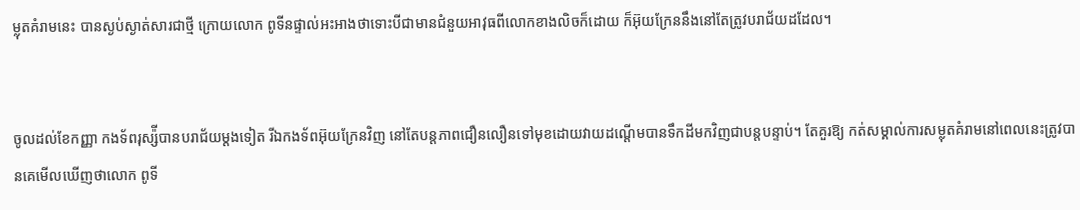ម្លុតគំរាមនេះ បានស្ងប់ស្ងាត់សារជាថ្មី ក្រោយលោក ពូទីនផ្ទាល់អះអាងថាទោះបីជាមានជំនួយអាវុធពីលោកខាងលិចក៏ដោយ ក៏អ៊ុយក្រែននឹងនៅតែត្រូវបរាជ័យដដែល។


ចូលដល់ខែកញ្ញា កងទ័ពរុស្ស៉ីបានបរាជ័យម្ដងទៀត រីឯកងទ័ពអ៊ុយក្រែនវិញ នៅតែបន្តភាពជឿនលឿនទៅមុខដោយវាយដណ្ដើមបានទឹកដីមកវិញជាបន្តបន្ទាប់។ តែគួរឱ្យ កត់សម្គាល់ការសម្លុតគំរាមនៅពេលនេះត្រូវបានគេមើលឃើញថាលោក ពូទី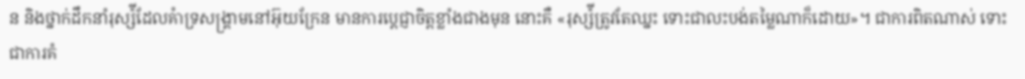ន និងថ្នាក់ដឹកនាំរុស្ស៉ីដែលគំាទ្រសង្រ្គាមនៅអ៊ុយក្រែន មានការប្ដេជ្ញាចិត្តខ្លាំងជាងមុន នោះគឺ «រុស្ស៉ីត្រូវតែឈ្នះ ទោះជាលះបង់តម្លៃណាក៏ដោយ»។ ជាការពិតណាស់ ទោះជាការគំ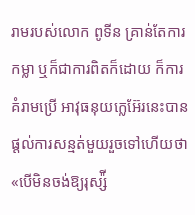រាមរបស់លោក ពូទីន គ្រាន់តែការកម្លា ឬក៏ជាការពិតក៏ដោយ ក៏ការគំរាមប្រើ អាវុធនុយក្លេអ៊ែរនេះបានផ្ដល់ការសន្មត់មួយរួចទៅហើយថា «បើមិនចង់ឱ្យរុស្ស៉ី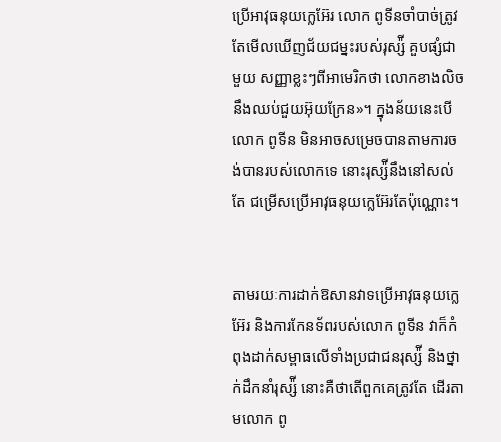ប្រើអាវុធនុយក្លេអ៊ែរ លោក ពូទីនចាំបាច់ត្រូវតែមើលឃើញជ័យជម្នះរបស់រុស្ស៉ី គួបផ្សំជាមួយ សញ្ញាខ្លះៗពីអាមេរិកថា លោកខាងលិចនឹងឈប់ជួយអ៊ុយក្រែន»។ ក្នុងន័យនេះបើលោក ពូទីន មិនអាចសម្រេចបានតាមការចង់បានរបស់លោកទេ នោះរុស្ស៉ីនឹងនៅសល់តែ ជម្រើសប្រើអាវុធនុយក្លេអ៊ែរតែប៉ុណ្ណោះ។


តាមរយៈការដាក់ឱសានវាទប្រើអាវុធនុយក្លេអ៊ែរ និងការកែនទ័ពរបស់លោក ពូទីន វាក៏កំពុងដាក់សម្ពាធលើទាំងប្រជាជនរុស្ស៉ី និងថ្នាក់ដឹកនាំរុស្ស៉ី នោះគឺថាតើពួកគេត្រូវតែ ដើរតាមលោក ពូ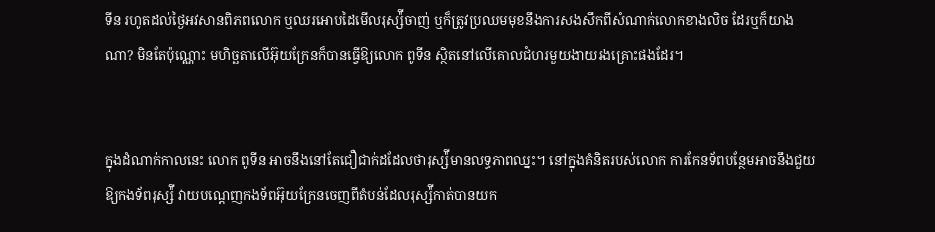ទីន រហូតដល់ថ្ងៃអវសានពិភពលោក ឬឈរអោបដៃមើលរុស្ស៉ីចាញ់ ឬក៏ត្រូវប្រឈមមុខនឹងការសងសឹកពីសំណាក់លោកខាងលិច ដែរឬក៏យាងណា? មិនតែប៉ុណ្ណោះ មហិច្ឆតាលើអ៊ុយក្រែនក៏បានធ្វើឱ្យលោក ពូទីន ស្ថិតនៅលើគោលជំហរមួយងាយរងគ្រោះផងដែរ។


ក្នុងដំណាក់កាលនេះ លោក ពូទីន អាចនឹងនៅតែជឿជាក់ដដែលថារុស្ស៉ីមានលទ្ធភាពឈ្នះ។ នៅក្នុងគំនិតរបស់លោក ការកែនទ័ពបន្ថែមអាចនឹងជួយឱ្យកងទ័ពរុស្ស៉ី វាយបណ្ដេញកងទ័ពអ៊ុយក្រែនចេញពីតំបន់ដែលរុស្ស៉ីកាត់បានយក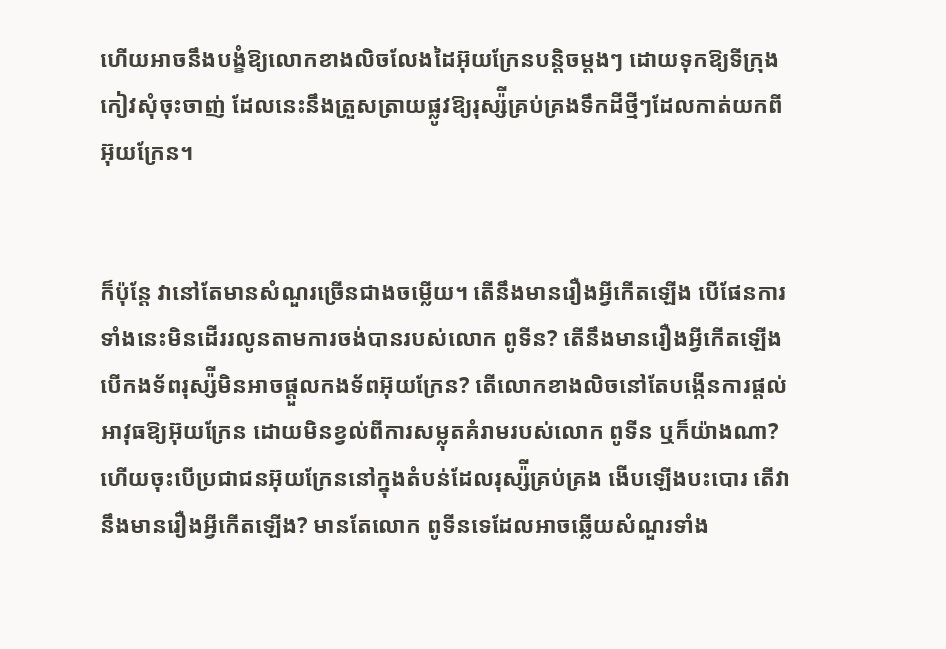ហើយអាចនឹងបង្ខំឱ្យលោកខាងលិចលែងដៃអ៊ុយក្រែនបន្តិចម្ដងៗ ដោយទុកឱ្យទីក្រុងកៀវសុំចុះចាញ់ ដែលនេះនឹងត្រួសត្រាយផ្លូវឱ្យរុស្ស៉ីគ្រប់គ្រងទឹកដីថ្មីៗដែលកាត់យកពីអ៊ុយក្រែន។


ក៏ប៉ុន្តែ វានៅតែមានសំណួរច្រើនជាងចម្លើយ។ តើនឹងមានរឿងអ្វីកើតឡើង បើផែនការទាំងនេះមិនដើររលូនតាមការចង់បានរបស់លោក ពូទីន? តើនឹងមានរឿងអ្វីកើតឡើង បើកងទ័ពរុស្ស៉ីមិនអាចផ្ដួលកងទ័ពអ៊ុយក្រែន? តើលោកខាងលិចនៅតែបង្កើនការផ្ដល់អាវុធឱ្យអ៊ុយក្រែន ដោយមិនខ្វល់ពីការសម្លុតគំរាមរបស់លោក ពូទីន ឬក៏យ៉ាងណា? ហើយចុះបើប្រជាជនអ៊ុយក្រែននៅក្នុងតំបន់ដែលរុស្ស៉ីគ្រប់គ្រង ងើបឡើងបះបោរ តើវានឹងមានរឿងអ្វីកើតឡើង? មានតែលោក ពូទីនទេដែលអាចឆ្លើយសំណួរទាំង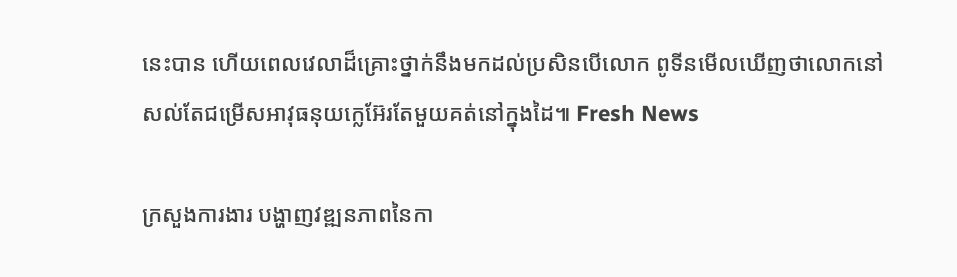នេះបាន ហើយពេលវេលាដ៏គ្រោះថ្នាក់នឹងមកដល់ប្រសិនបើលោក ពូទីនមើលឃើញថាលោកនៅសល់តែជម្រើសអាវុធនុយក្លេអ៊ែរតែមួយគត់នៅក្នុងដៃ៕ Fresh News

ក្រសួងការងារ បង្ហាញវឌ្ឍនភាពនៃកា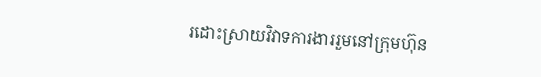រដោះស្រាយវិវាទការងាររួមនៅក្រុមហ៊ុន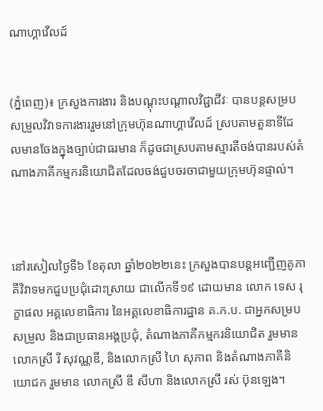ណាហ្គាវើលដ៍


(ភ្នំពេញ)៖ ក្រសួងការងារ និងបណ្តុះបណ្តាលវិជ្ជាជីវៈ បានបន្តសម្របសម្រួលវិវាទការងាររួមនៅក្រុមហ៊ុនណាហ្គាវើលដ៍ ស្របតាមតួនាទីដែលមានចែងក្នុងច្បាប់ជាធរមាន ក៏ដូចជាស្របតាមស្មារតីចង់បានរបស់តំណាងភាគីកម្មករនិយោជិតដែលចង់ជួបចរចាជាមួយក្រុមហ៊ុនផ្ទាល់។



នៅរសៀលថ្ងៃទី៦ ខែតុលា ឆ្នាំ២០២២នេះ ក្រសួងបានបន្តអញ្ជើញគូភាគីវិវាទមកជួបប្រជុំដោះស្រាយ ជាលើកទី១៩ ដោយមាន លោក ទេស រុក្ខាផល អគ្គលេខាធិការ នៃអគ្គលេខាធិការដ្ឋាន គ.ក.ប. ជាអ្នកសម្របសម្រួល និងជាប្រធានអង្គប្រជុំ, តំណាងភាគីកម្មករនិយោជិត រួមមាន លោកស្រី រី សុវណ្ណឌី, និងលោកស្រី ហៃ សុភាព និងតំណាងភាគីនិយោជក រួមមាន លោកស្រី ឌី សីហា និងលោកស្រី រស់ ប៊ុនឡេង។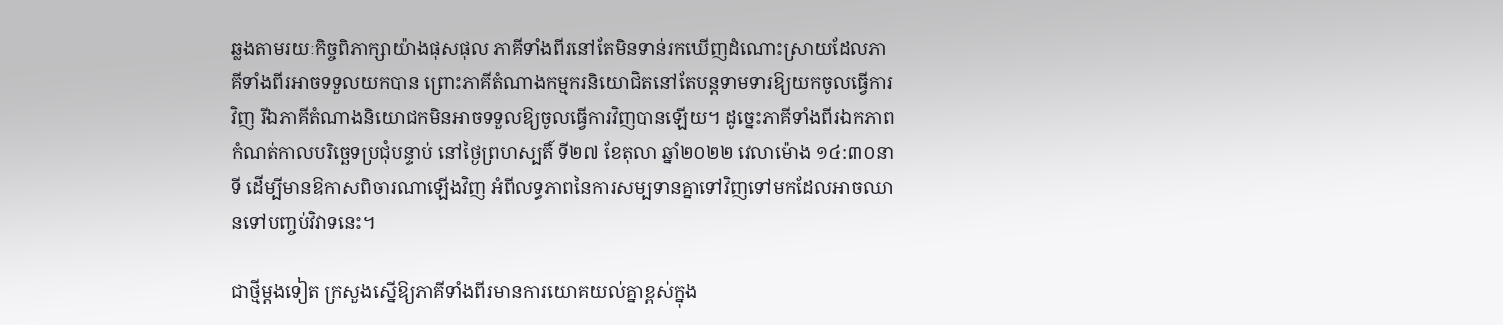ឆ្លងតាមរយៈកិច្ចពិភាក្សាយ៉ាងផុសផុល ភាគីទាំងពីរនៅតែមិនទាន់រកឃើញដំណោះស្រាយដែលភាគីទាំងពីរអាចទទួលយកបាន ព្រោះភាគីតំណាងកម្មករនិយោជិតនៅតែបន្តទាមទារឱ្យយកចូលធ្វើការវិញ រីឯភាគីតំណាងនិយោជកមិនអាចទទួលឱ្យចូលធ្វើការវិញបានឡើយ។ ដូច្នេះភាគីទាំងពីរឯកភាពកំណត់កាលបរិច្ឆេទប្រជុំបន្ទាប់ នៅថ្ងៃព្រហស្បតិ៍ ទី២៧ ខែតុលា ឆ្នាំ២០២២ វេលាម៉ោង ១៤:៣០នាទី ដើម្បីមានឱកាសពិចារណាឡើងវិញ អំពីលទ្ធភាពនៃការសម្បទានគ្នាទៅវិញទៅមកដែលអាចឈានទៅបញ្ចប់វិវាទនេះ។

ជាថ្មីម្តងទៀត ក្រសួងស្នើឱ្យភាគីទាំងពីរមានការយោគយល់គ្នាខ្ពស់ក្នុង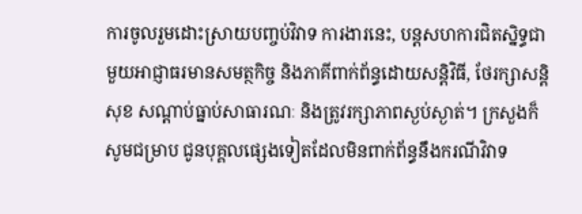ការចូលរួមដោះស្រាយបញ្ចប់វិវាទ ការងារនេះ, បន្តសហការជិតស្និទ្ធជាមួយអាជ្ញាធរមានសមត្ថកិច្ច និងភាគីពាក់ព័ន្ធដោយសន្តិវិធី, ថែរក្សាសន្តិសុខ សណ្តាប់ធ្នាប់សាធារណៈ និងត្រូវរក្សាភាពស្ងប់ស្ងាត់។ ក្រសួងក៏សូមជម្រាប ជូនបុគ្គលផ្សេងទៀតដែលមិនពាក់ព័ន្ធនឹងករណីវិវាទ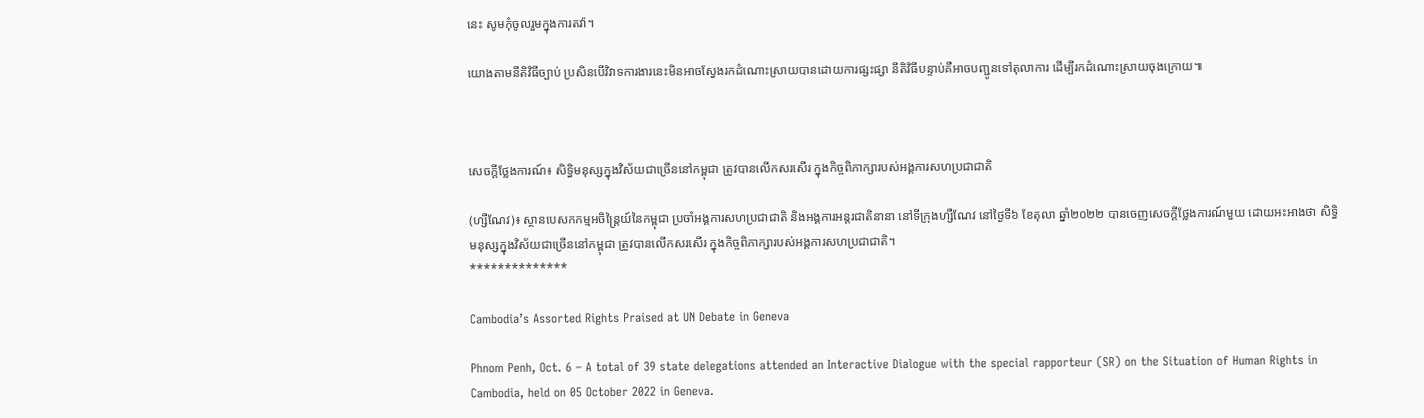នេះ សូមកុំចូលរួមក្នុងការតវ៉ា។

យោងតាមនីតិវិធីច្បាប់ ប្រសិនបើវិវាទការងារនេះមិនអាចស្វែងរកដំណោះស្រាយបានដោយការផ្សះផ្សា នីតិវិធីបន្ទាប់គឺអាចបញ្ជូនទៅតុលាការ ដើម្បីរកដំណោះស្រាយចុងក្រោយ៕



សេចក្តីថ្លែងការណ៍៖ សិទ្ធិមនុស្សក្នុងវិស័យជាច្រើននៅកម្ពុជា ត្រូវបានលើកសរសើរ ក្នុងកិច្ចពិភាក្សារបស់អង្គការសហប្រជាជាតិ

(ហ្សឺណែវ)៖ ស្ថានបេសកកម្មអចិន្ត្រៃយ៍នៃកម្ពុជា ប្រចាំអង្គការសហប្រជាជាតិ និងអង្គការអន្តរជាតិនានា នៅទីក្រុងហ្សឺណែវ នៅថ្ងៃទី៦ ខែតុលា ឆ្នាំ២០២២ បានចេញសេចក្តីថ្លែងការណ៍មួយ ដោយអះអាងថា សិទ្ធិមនុស្សក្នុងវិស័យជាច្រើននៅកម្ពុជា ត្រូវបានលើកសរសើរ ក្នុងកិច្ចពិភាក្សារបស់អង្គការសហប្រជាជាតិ។
**************

Cambodia’s Assorted Rights Praised at UN Debate in Geneva

Phnom Penh, Oct. 6 – A total of 39 state delegations attended an Interactive Dialogue with the special rapporteur (SR) on the Situation of Human Rights in Cambodia, held on 05 October 2022 in Geneva.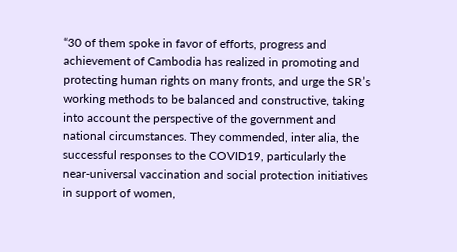“30 of them spoke in favor of efforts, progress and achievement of Cambodia has realized in promoting and protecting human rights on many fronts, and urge the SR’s working methods to be balanced and constructive, taking into account the perspective of the government and national circumstances. They commended, inter alia, the successful responses to the COVID19, particularly the near-universal vaccination and social protection initiatives in support of women,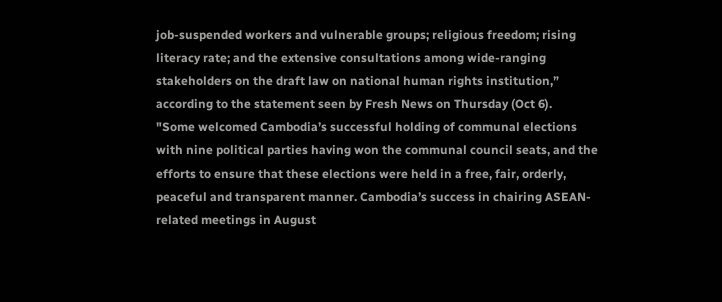job-suspended workers and vulnerable groups; religious freedom; rising literacy rate; and the extensive consultations among wide-ranging stakeholders on the draft law on national human rights institution,” according to the statement seen by Fresh News on Thursday (Oct 6).
"Some welcomed Cambodia’s successful holding of communal elections with nine political parties having won the communal council seats, and the efforts to ensure that these elections were held in a free, fair, orderly, peaceful and transparent manner. Cambodia’s success in chairing ASEAN-related meetings in August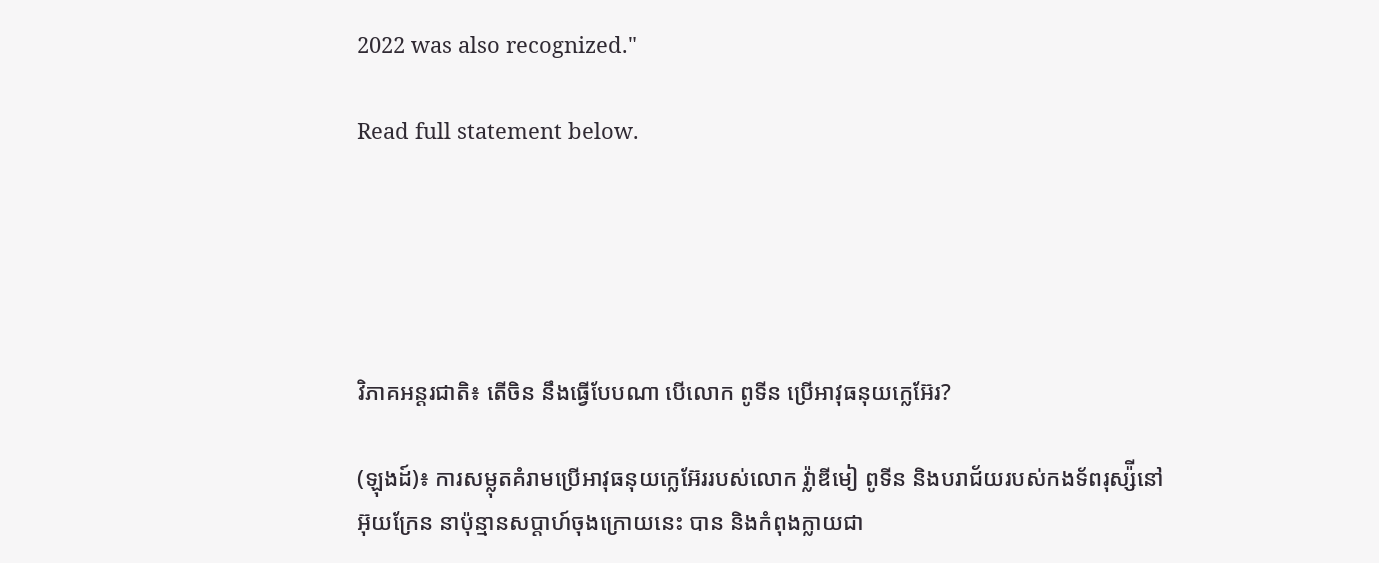2022 was also recognized."

Read full statement below.





វិភាគអន្តរជាតិ៖ តើចិន នឹងធ្វើបែបណា បើលោក ពូទីន ប្រើអាវុធនុយក្លេអ៊ែរ?

(ឡុងដ៍)៖ ការសម្លុតគំរាមប្រើអាវុធនុយក្លេអ៊ែររបស់លោក វ្ល៉ាឌីមៀ ពូទីន និងបរាជ័យរបស់កងទ័ពរុស្ស៉ីនៅអ៊ុយក្រែន នាប៉ុន្មានសប្ដាហ៍ចុងក្រោយនេះ បាន និងកំពុងក្លាយជា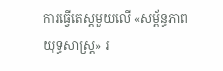ការធ្វើតេស្ដមួយលើ «សម្ព័ន្ធភាពយុទ្ធសាស្ត្រ» រ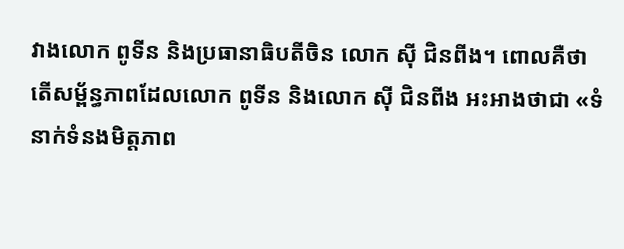វាងលោក ពូទីន និងប្រធានាធិបតីចិន លោក ស៊ី ជិនពីង។ ពោលគឺថាតើសម្ព័ន្ធភាពដែលលោក ពូទីន និងលោក ស៊ី ជិនពីង អះអាងថាជា «ទំនាក់ទំនងមិត្តភាព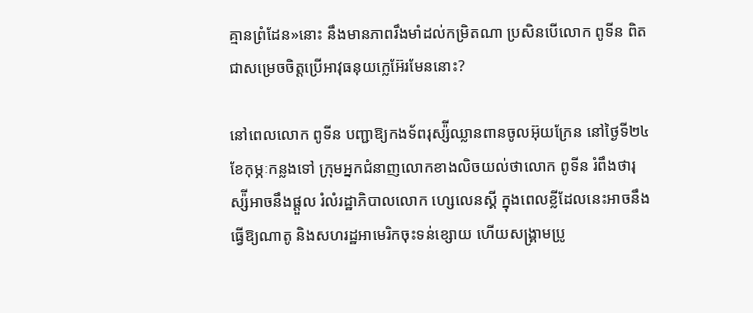គ្មានព្រំដែន»នោះ នឹងមានភាពរឹងមាំដល់កម្រិតណា ប្រសិនបើលោក ពូទីន ពិតជាសម្រេចចិត្តប្រើអាវុធនុយក្លេអ៊ែរមែននោះ?

នៅពេលលោក ពូទីន បញ្ជាឱ្យកងទ័ពរុស្ស៉ីឈ្លានពានចូលអ៊ុយក្រែន នៅថ្ងៃទី២៤ ខែកុម្ភៈកន្លងទៅ ក្រុមអ្នកជំនាញលោកខាងលិចយល់ថាលោក ពូទីន រំពឹងថារុស្ស៉ីអាចនឹងផ្ដួល រំលំរដ្ឋាភិបាលលោក ហ្សេលេនស្គី ក្នុងពេលខ្លីដែលនេះអាចនឹងធ្វើឱ្យណាតូ និងសហរដ្ឋអាមេរិកចុះទន់ខ្សោយ ហើយសង្រ្គាមប្រូ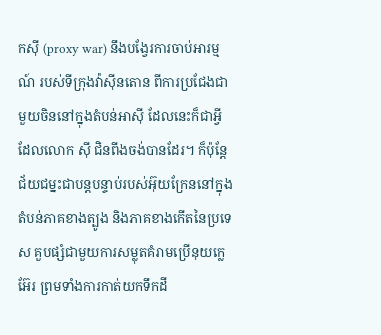កស៊ី (proxy war) នឹងបង្វែរការចាប់អារម្មណ៍ របស់ទីក្រុងវ៉ាស៊ីនតោន ពីការប្រជែងជាមួយចិននៅក្នុងតំបន់អាស៊ី ដែលនេះក៏ជាអ្វីដែលលោក ស៊ី ជិនពីងចង់បានដែរ។ ក៏ប៉ុន្តែ ជ័យជម្នះជាបន្តបន្ទាប់របស់អ៊ុយក្រែននៅក្នុង តំបន់ភាគខាងត្បូង និងភាគខាងកើតនៃប្រទេស គួបផ្សំជាមួយការសម្លុតគំរាមប្រើនុយក្លេអ៊ែរ ព្រមទាំងការកាត់យកទឹកដី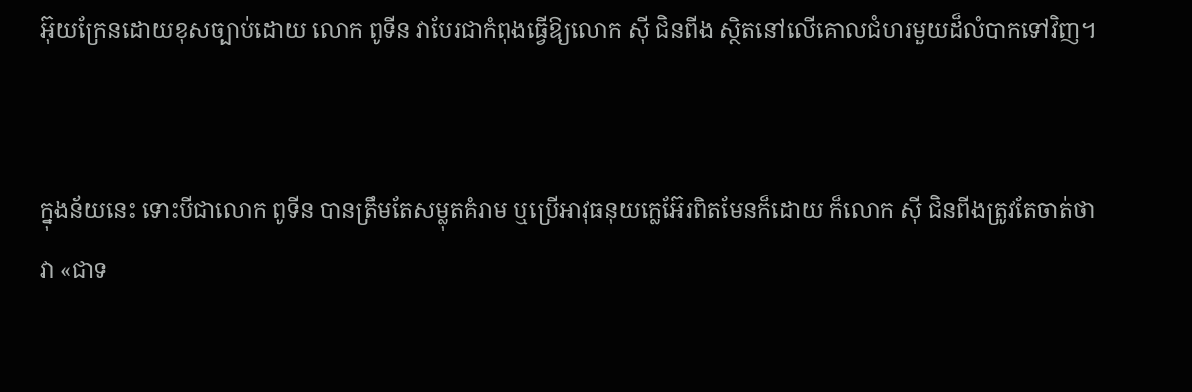អ៊ុយក្រែនដោយខុសច្បាប់ដោយ លោក ពូទីន វាបែរជាកំពុងធ្វើឱ្យលោក ស៊ី ជិនពីង ស្ថិតនៅលើគោលជំហរមួយដ៏លំបាកទៅវិញ។


ក្នុងន័យនេះ ទោះបីជាលោក ពូទីន បានត្រឹមតែសម្លុតគំរាម ឬប្រើអាវុធនុយក្លេអ៊ែរពិតមែនក៏ដោយ ក៏លោក ស៊ី ជិនពីងត្រូវតែចាត់ថាវា «ជាទ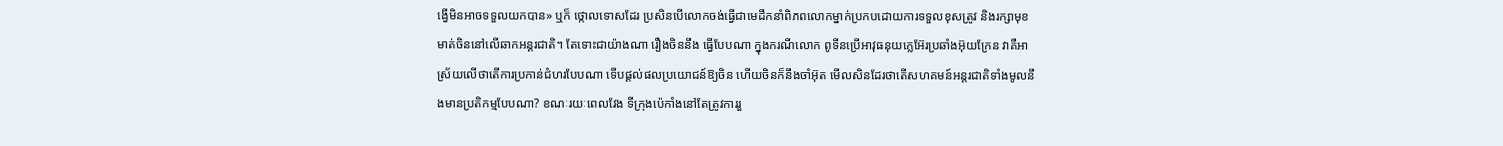ង្វើមិនអាចទទួលយកបាន» ឬក៏ ថ្កោលទោសដែរ ប្រសិនបើលោកចង់ធ្វើជាមេដឹកនាំពិភពលោកម្នាក់ប្រកបដោយការទទួលខុសត្រូវ និងរក្សាមុខមាត់ចិននៅលើឆាកអន្តរជាតិ។ តែទោះជាយ៉ាងណា រឿងចិននឹង ធ្វើបែបណា ក្នុងករណីលោក ពូទីនប្រើអាវុធនុយក្លេអ៊ែរប្រឆាំងអ៊ុយក្រែន វាគឺអាស្រ័យលើថាតើការប្រកាន់ជំហរបែបណា ទើបផ្ដល់ផលប្រយោជន៍ឱ្យចិន ហើយចិនក៏នឹងចាំអ៊ុត មើលសិនដែរថាតើសហគមន៍អន្តរជាតិទាំងមូលនឹងមានប្រតិកម្មបែបណា? ខណៈរយៈពេលវែង ទីក្រុងប៉េកាំងនៅតែត្រូវការរួ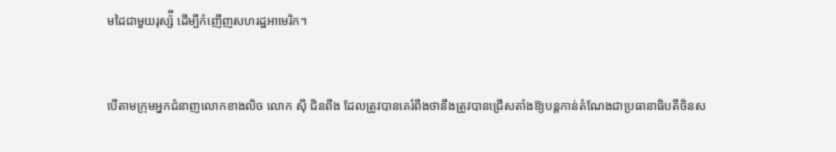មដៃជាមួយរុស្ស៉ី ដើម្បីកំញើញសហរដ្ឋអាមេរិក។


បើតាមក្រុមអ្នកជំនាញលោកខាងលិច លោក ស៊ី ជិនពីង ដែលត្រូវបានគេរំពឹងថានឹងត្រូវបានជ្រើសតាំងឱ្យបន្តកាន់តំណែងជាប្រធានាធិបតីចិនស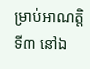ម្រាប់អាណត្តិទី៣ នៅឯ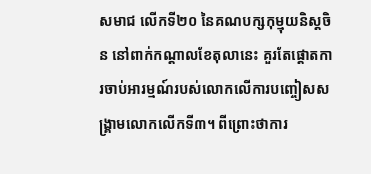សមាជ លើកទី២០ នៃគណបក្សកុម្មុយនិស្ដចិន នៅពាក់កណ្ដាលខែតុលានេះ គួរតែផ្ដោតការចាប់អារម្មណ៍របស់លោកលើការបញ្ចៀសសង្រ្គាមលោកលើកទី៣។ ពីព្រោះថាការ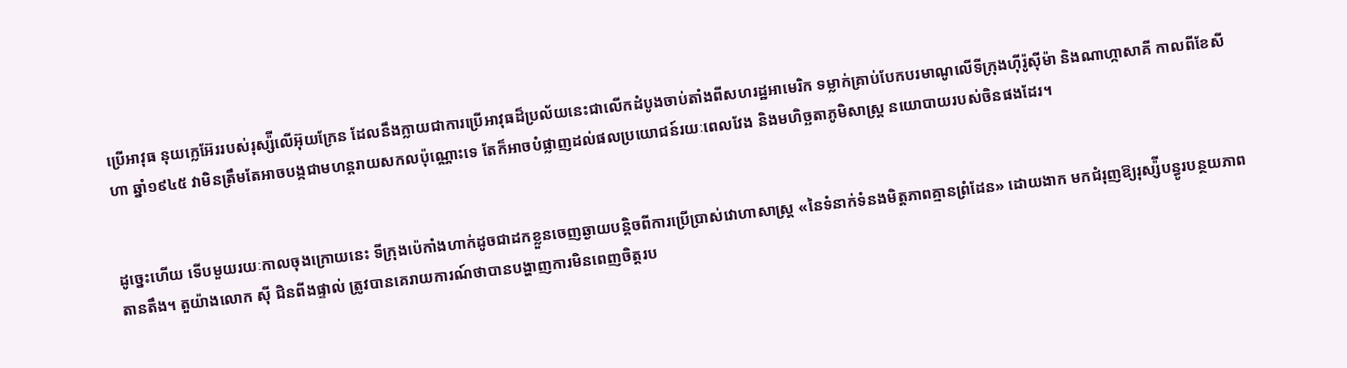ប្រើអាវុធ នុយក្លេអ៊ែររបស់រុស្ស៉ីលើអ៊ុយក្រែន ដែលនឹងក្លាយជាការប្រើអាវុធដ៏ប្រល័យនេះជាលើកដំបូងចាប់តាំងពីសហរដ្ឋអាមេរិក ទម្លាក់គ្រាប់បែកបរមាណូលើទីក្រុងហ៊ីរ៉ូស៊ីម៉ា និងណាហ្កាសាគី កាលពីខែសីហា ឆ្នាំ១៩៤៥ វាមិនត្រឹមតែអាចបង្កជាមហន្តរាយសកលប៉ុណ្ណោះទេ តែក៏អាចបំផ្លាញដល់ផលប្រយោជន៍រយៈពេលវែង និងមហិច្ឆតាភូមិសាស្ត្រ នយោបាយរបស់ចិនផងដែរ។


ដូច្នេះហើយ ទើបមួយរយៈកាលចុងក្រោយនេះ ទីក្រុងប៉េកាំងហាក់ដូចជាដកខ្លួនចេញឆ្ងាយបន្តិចពីការប្រើប្រាស់វោហាសាស្ត្រ «នៃទំនាក់ទំនងមិត្តភាពគ្មានព្រំដែន» ដោយងាក មកជំរុញឱ្យរុស្ស៉ីបន្ធូរបន្ថយភាពតានតឹង។ តួយ៉ាងលោក ស៊ី ជិនពីងផ្ទាល់ ត្រូវបានគេរាយការណ៍ថាបានបង្ហាញការមិនពេញចិត្តរប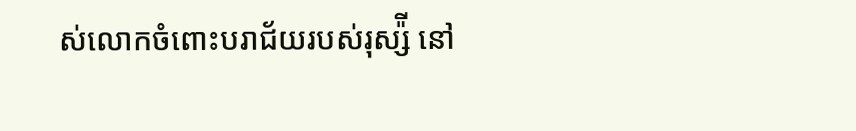ស់លោកចំពោះបរាជ័យរបស់រុស្ស៉ី នៅ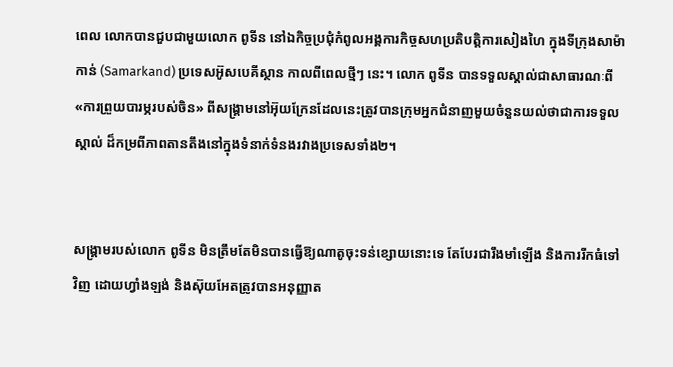ពេល លោកបានជួបជាមួយលោក ពូទីន នៅឯកិច្ចប្រជុំកំពូលអង្គការកិច្ចសហប្រតិបត្តិការសៀងហៃ ក្នុងទីក្រុងសាម៉ាកាន់ (Samarkand) ប្រទេសអ៊ូសបេគីស្ថាន កាលពីពេលថ្មីៗ នេះ។ លោក ពូទីន បានទទួលស្គាល់ជាសាធារណៈពី «ការព្រួយបារម្ភរបស់ចិន» ពីសង្រ្គាមនៅអ៊ុយក្រែនដែលនេះត្រូវបានក្រុមអ្នកជំនាញមួយចំនួនយល់ថាជាការទទួលស្គាល់ ដ៏កម្រពីភាពតានតឹងនៅក្នុងទំនាក់ទំនងរវាងប្រទេសទាំង២។


សង្រ្គាមរបស់លោក ពូទីន មិនត្រឹមតែមិនបានធ្វើឱ្យណាតូចុះទន់ខ្សោយនោះទេ តែបែរជារឹងមាំឡើង និងការរីកធំទៅវិញ ដោយហ្វាំងឡង់ និងស៊ុយអែតត្រូវបានអនុញ្ញាត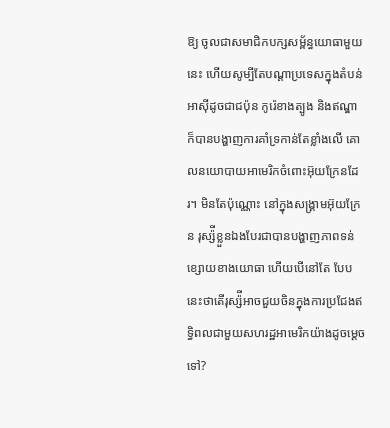ឱ្យ ចូលជាសមាជិកបក្សសម្ព័ន្ធយោធាមួយនេះ ហើយសូម្បីតែបណ្ដាប្រទេសក្នុងតំបន់អាស៊ីដូចជាជប៉ុន កូរ៉េខាងត្បូង និងឥណ្ឌា ក៏បានបង្ហាញការគាំទ្រកាន់តែខ្លាំងលើ គោលនយោបាយអាមេរិកចំពោះអ៊ុយក្រែនដែរ។ មិនតែប៉ុណ្ណោះ នៅក្នុងសង្រ្គាមអ៊ុយក្រែន រុស្ស៉ីខ្លួនឯងបែរជាបានបង្ហាញភាពទន់ខ្សោយខាងយោធា ហើយបើនៅតែ បែបនេះថាតើរុស្ស៉ីអាចជួយចិនក្នុងការប្រជែងឥទ្ធិពលជាមួយសហរដ្ឋអាមេរិកយ៉ាងដូចម្ដេចទៅ?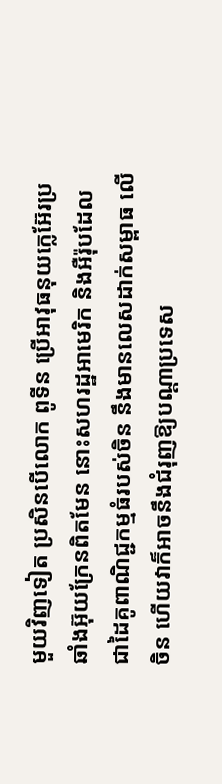មួយវិញទៀត ប្រសិនបើលោក ពូទីន ប្រើអាវុធនុយក្លេអ៊ែរប្រឆាំងអ៊ុយក្រែនពិតមែន នោះសហរដ្ឋអាមេរិក និងអឺរ៉ុបដែលជាដៃគូពាណិជ្ជកម្មធំរបស់ចិន នឹងមានលេសដាក់សម្ពាធ លើចិន ហើយវាក៏អាចនឹងជំរុញឱ្យបណ្ដាប្រទេស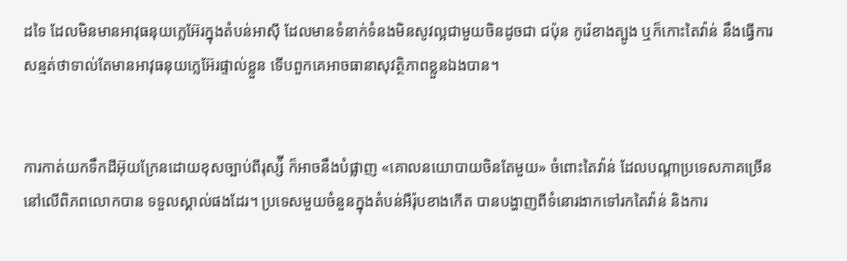ដទៃ ដែលមិនមានអាវុធនុយក្លេអ៊ែរក្នុងតំបន់អាស៊ី ដែលមានទំនាក់ទំនងមិនសូវល្អជាមួយចិនដូចជា ជប៉ុន កូរ៉េខាងត្បូង ឬក៏កោះតៃវ៉ាន់ នឹងធ្វើការសន្មត់ថាទាល់តែមានអាវុធនុយក្លេអ៊ែរផ្ទាល់ខ្លួន ទើបពួកគេអាចធានាសុវត្ថិភាពខ្លួនឯងបាន។


ការកាត់យកទឹកដីអ៊ុយក្រែនដោយខុសច្បាប់ពីរុស្ស៉ី ក៏អាចនឹងបំផ្លាញ «គោលនយោបាយចិនតែមួយ» ចំពោះតៃវ៉ាន់ ដែលបណ្ដាប្រទេសភាគច្រើននៅលើពិភពលោកបាន ទទួលស្គាល់ផងដែរ។ ប្រទេសមួយចំនួនក្នុងតំបន់អឺរ៉ុបខាងកើត បានបង្ហាញពីទំនោរងាកទៅរកតៃវ៉ាន់ និងការ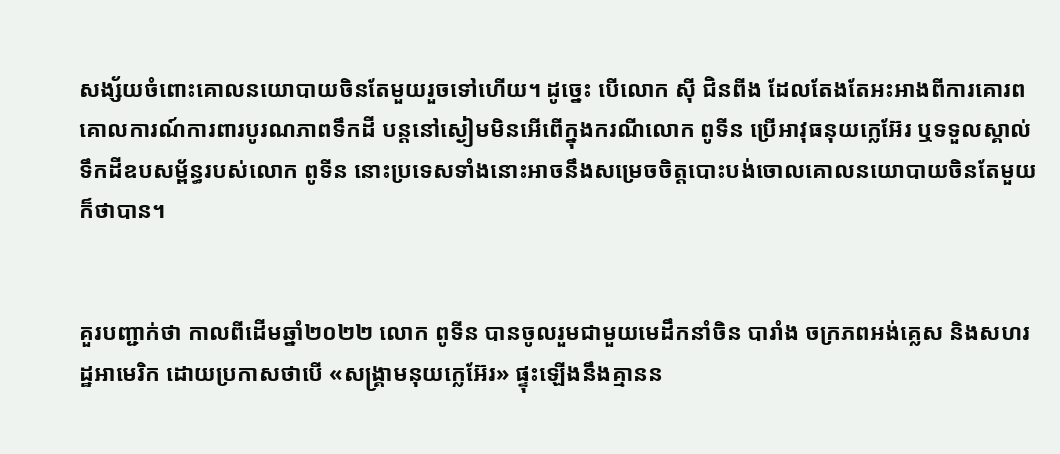សង្ស័យចំពោះគោលនយោបាយចិនតែមួយរួចទៅហើយ។ ដូច្នេះ បើលោក ស៊ី ជិនពីង ដែលតែងតែអះអាងពីការគោរពគោលការណ៍ការពារបូរណភាពទឹកដី បន្តនៅស្ងៀមមិនអើពើក្នុងករណីលោក ពូទីន ប្រើអាវុធនុយក្លេអ៊ែរ ឬទទួលស្គាល់ ទឹកដីឧបសម្ព័ន្ធរបស់លោក ពូទីន នោះប្រទេសទាំងនោះអាចនឹងសម្រេចចិត្តបោះបង់ចោលគោលនយោបាយចិនតែមួយក៏ថាបាន។


គួរបញ្ជាក់ថា កាលពីដើមឆ្នាំ២០២២ លោក ពូទីន បានចូលរួមជាមួយមេដឹកនាំចិន បារាំង ចក្រភពអង់គ្លេស និងសហរដ្ឋអាមេរិក ដោយប្រកាសថាបើ «សង្រ្គាមនុយក្លេអ៊ែរ» ផ្ទុះឡើងនឹងគ្មានន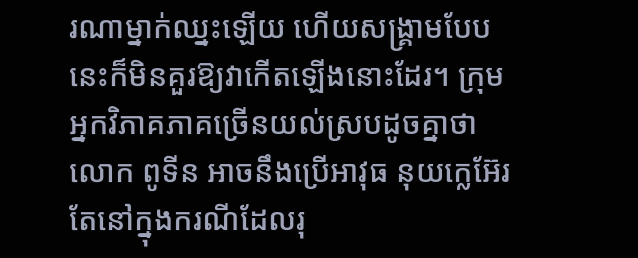រណាម្នាក់ឈ្នះឡើយ ហើយសង្រ្គាមបែបនេះក៏មិនគួរឱ្យវាកើតឡើងនោះដែរ។ ក្រុមអ្នកវិភាគភាគច្រើនយល់ស្របដូចគ្នាថាលោក ពូទីន អាចនឹងប្រើអាវុធ នុយក្លេអ៊ែរ តែនៅក្នុងករណីដែលរុ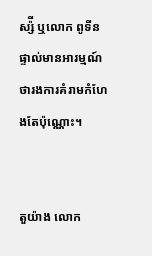ស្ស៉ី ឬលោក ពូទីនផ្ទាល់មានអារម្មណ៍ថារងការគំរាមកំហែងតែប៉ុណ្ណោះ។


តួយ៉ាង លោក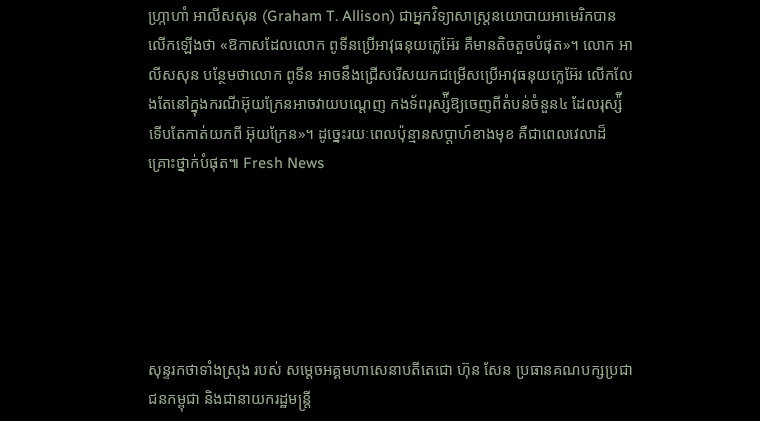ហ្ក្រាហាំ អាលីសសុន (Graham T. Allison) ជាអ្នកវិទ្យាសាស្ត្រនយោបាយអាមេរិកបានលើកឡើងថា «ឱកាសដែលលោក ពូទីនប្រើអាវុធនុយក្លេអ៊ែរ គឺមានតិចតួចបំផុត»។ លោក អាលីសសុន បន្ថែមថាលោក ពូទីន អាចនឹងជ្រើសរើសយកជម្រើសប្រើអាវុធនុយក្លេអ៊ែរ លើកលែងតែនៅក្នុងករណីអ៊ុយក្រែនអាចវាយបណ្ដេញ កងទ័ពរុស្ស៉ីឱ្យចេញពីតំបន់ចំនួន៤ ដែលរុស្ស៉ីទើបតែកាត់យកពី អ៊ុយក្រែន»។ ដូច្នេះរយៈពេលប៉ុន្មានសប្ដាហ៍ខាងមុខ គឺជាពេលវេលាដ៏គ្រោះថ្នាក់បំផុត៕ Fresh News






សុន្ទរកថាទាំងស្រុង របស់ សម្តេចអគ្គមហាសេនាបតីតេជោ ហ៊ុន សែន ប្រធានគណបក្សប្រជាជនកម្ពុជា និងជានាយករដ្ឋមន្ត្រី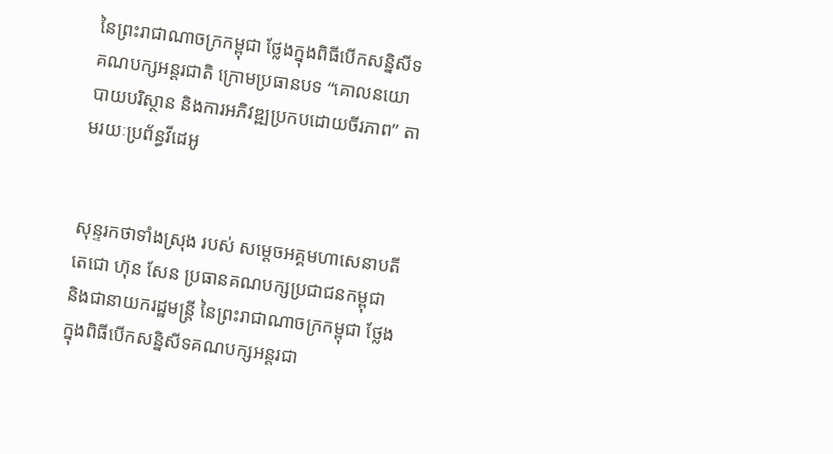នៃព្រះរាជាណាចក្រកម្ពុជា ថ្លែងក្នុងពិធីបើកសន្និសីទគណបក្សអន្តរជាតិ ក្រោមប្រធានបទ “គោលនយោបាយបរិស្ថាន និងការអភិវឌ្ឍប្រកបដោយចីរភាព” តាមរយៈប្រព័ន្ធវីដេអូ


សុន្ទរកថាទាំងស្រុង របស់ សម្តេចអគ្គមហាសេនាបតីតេជោ ហ៊ុន សែន ប្រធានគណបក្សប្រជាជនកម្ពុជា និងជានាយករដ្ឋមន្ត្រី នៃព្រះរាជាណាចក្រកម្ពុជា ថ្លែងក្នុងពិធីបើកសន្និសីទគណបក្សអន្តរជា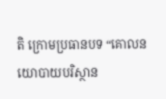តិ ក្រោមប្រធានបទ “គោលនយោបាយបរិស្ថាន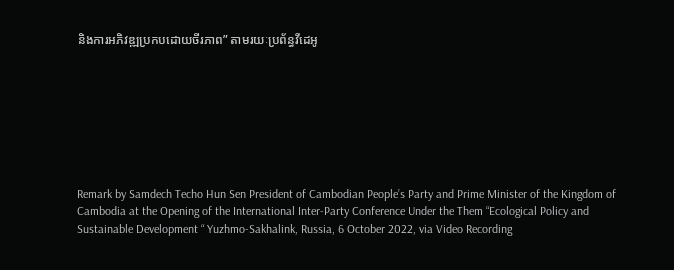និងការអភិវឌ្ឍប្រកបដោយចីរភាព” តាមរយៈប្រព័ន្ធវីដេអូ








Remark by Samdech Techo Hun Sen President of Cambodian People’s Party and Prime Minister of the Kingdom of Cambodia at the Opening of the International Inter-Party Conference Under the Them “Ecological Policy and Sustainable Development “ Yuzhmo-Sakhalink, Russia, 6 October 2022, via Video Recording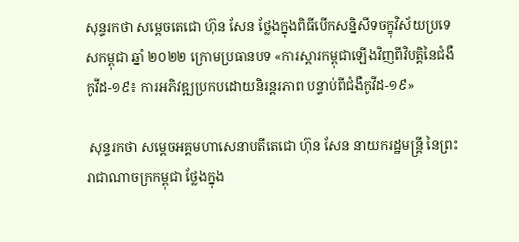សុន្ទរកថា សម្តេចតេជោ ហ៊ុន សែន ថ្លែងក្នុងពិធីបើកសន្និសីទចក្ខុវិស័យប្រទេសកម្ពុជា ឆ្នាំ ២០២២ ក្រោមប្រធានបទ «ការស្ដារកម្ពុជាឡើងវិញពីវិបត្តិនៃជំងឺកូវីដ-១៩៖ ការអភិវឌ្ឍប្រកបដោយនិរន្តរភាព បន្ទាប់ពីជំងឺកូវីដ-១៩»

 សុន្ទរកថា សម្តេចអគ្គមហាសេនាបតីតេជោ ហ៊ុន សែន នាយករដ្ឋមន្ត្រី នៃព្រះរាជាណាចក្រកម្ពុជា ថ្លែងក្នុង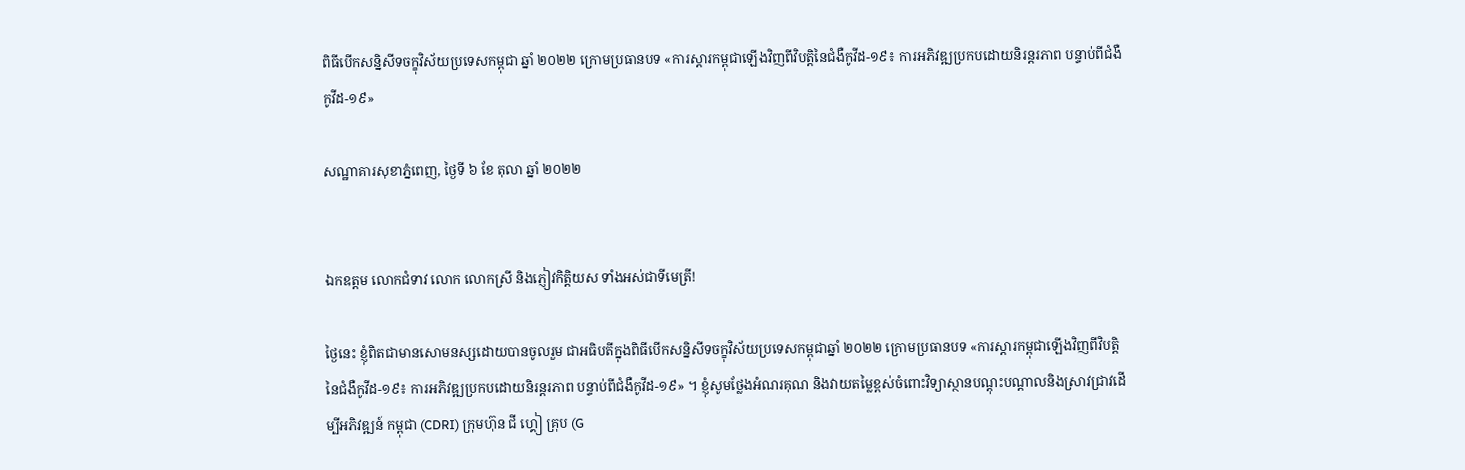ពិធីបើកសន្និសីទចក្ខុវិស័យប្រទេសកម្ពុជា ឆ្នាំ ២០២២ ក្រោមប្រធានបទ «ការស្ដារកម្ពុជាឡើងវិញពីវិបត្តិនៃជំងឺកូវីដ-១៩៖ ការអភិវឌ្ឍប្រកបដោយនិរន្តរភាព បន្ទាប់ពីជំងឺកូវីដ-១៩»

សណ្ឋាគារសុខាភ្នំពេញ, ថ្ងៃទី ៦ ខែ តុលា ឆ្នាំ ២០២២


ឯកឧត្តម លោកជំទាវ លោក លោកស្រី និងភ្ញៀវកិត្តិយស ទាំងអស់ជាទីមេត្រី!

ថ្ងៃនេះ ខ្ញុំពិតជាមានសោមនស្សដោយបានចូលរួម ជាអធិបតីក្នុងពិធីបើកសន្និសីទចក្ខុវិស័យប្រទេសកម្ពុជាឆ្នាំ ២០២២ ក្រោមប្រធានបទ «ការស្តារកម្ពុជាឡើងវិញពីវិបត្តិនៃជំងឺកូវីដ-១៩៖ ការអភិវឌ្ឍប្រកបដោយនិរន្តរភាព បន្ទាប់ពីជំងឺកូវីដ-១៩» ។ ខ្ញុំសូមថ្លែងអំណរគុណ និងវាយតម្លៃខ្ពស់ចំពោះវិទ្យាស្ថានបណ្តុះបណ្តាលនិងស្រាវជ្រាវដើម្បីអភិវឌ្ឍន៍ កម្ពុជា (CDRI) ក្រុមហ៊ុន ជី ហ្គៀ គ្រុប (G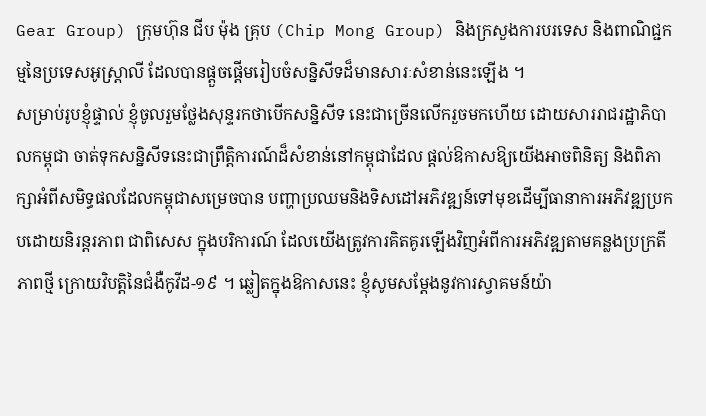Gear Group) ក្រុមហ៊ុន ជីប ម៉ុង គ្រុប (Chip Mong Group) និងក្រសួងការបរទេស និងពាណិជ្ជកម្មនៃប្រទេសអូស្ត្រាលី ដែលបានផ្តួចផ្តើមរៀបចំសន្និសីទដ៏មានសារៈសំខាន់នេះឡើង ។
សម្រាប់រូបខ្ញុំផ្ទាល់ ខ្ញុំចូលរួមថ្លែងសុន្ទរកថាបើកសន្និសីទ នេះជាច្រើនលើករួចមកហើយ ដោយសាររាជរដ្ឋាភិបាលកម្ពុជា ចាត់ទុកសន្និសីទនេះជាព្រឹត្តិការណ៍ដ៏សំខាន់នៅកម្ពុជាដែល ផ្តល់ឱកាសឱ្យយើងអាចពិនិត្យ និងពិភាក្សាអំពីសមិទ្ធផលដែលកម្ពុជាសម្រេចបាន បញ្ហាប្រឈមនិងទិសដៅអភិវឌ្ឍន៍ទៅមុខដើម្បីធានាការអភិវឌ្ឍប្រកបដោយនិរន្តរភាព ជាពិសេស ក្នុងបរិការណ៍ ដែលយើងត្រូវការគិតគូរឡើងវិញអំពីការអភិវឌ្ឍតាមគន្លងប្រក្រតីភាពថ្មី ក្រោយវិបត្តិនៃជំងឺកូវីដ-១៩ ។ ឆ្លៀតក្នុងឱកាសនេះ ខ្ញុំសូមសម្តែងនូវការស្វាគមន៍យ៉ា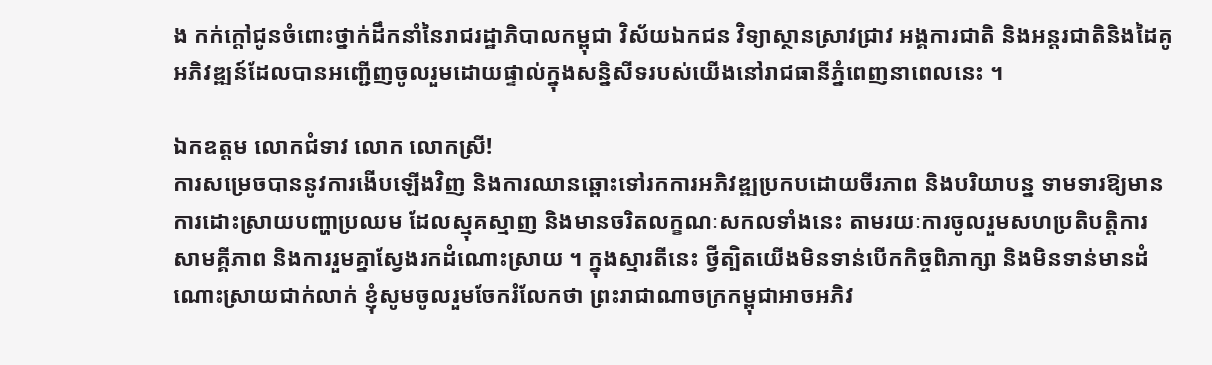ង កក់ក្តៅជូនចំពោះថ្នាក់ដឹកនាំនៃរាជរដ្ឋាភិបាលកម្ពុជា វិស័យឯកជន វិទ្យាស្ថានស្រាវជ្រាវ អង្គការជាតិ និងអន្តរជាតិនិងដៃគូអភិវឌ្ឍន៍ដែលបានអញ្ជើញចូលរួមដោយផ្ទាល់ក្នុងសន្និសីទរបស់យើងនៅរាជធានីភ្នំពេញនាពេលនេះ ។

ឯកឧត្តម លោកជំទាវ លោក លោកស្រី!
ការសម្រេចបាននូវការងើបឡើងវិញ និងការឈានឆ្ពោះទៅរកការអភិវឌ្ឍប្រកបដោយចីរភាព និងបរិយាបន្ន ទាមទារឱ្យមានការដោះស្រាយបញ្ហាប្រឈម ដែលស្មុគស្មាញ និងមានចរិតលក្ខណៈសកលទាំងនេះ តាមរយៈការចូលរួមសហប្រតិបត្តិការ សាមគ្គីភាព និងការរួមគ្នាស្វែងរកដំណោះស្រាយ ។ ក្នុងស្មារតីនេះ ថ្វីត្បិតយើងមិនទាន់បើកកិច្ចពិភាក្សា និងមិនទាន់មានដំណោះស្រាយជាក់លាក់ ខ្ញុំសូមចូលរួមចែករំលែកថា ព្រះរាជាណាចក្រកម្ពុជាអាចអភិវ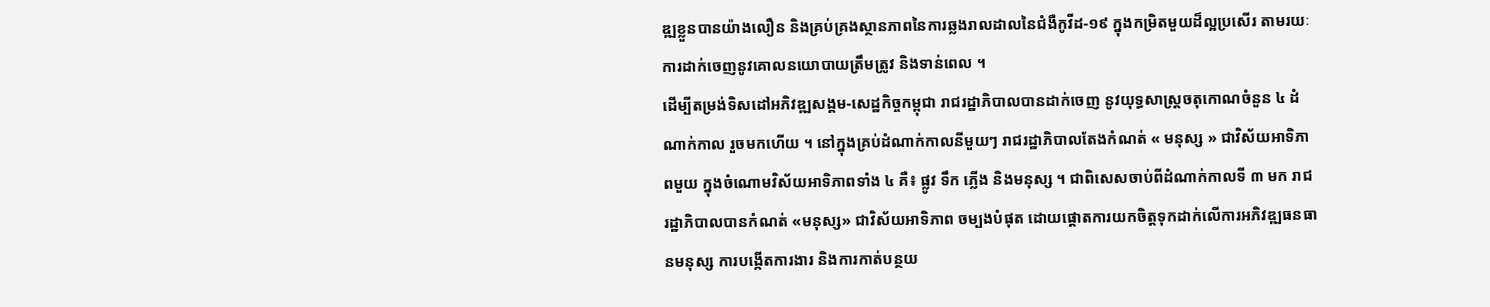ឌ្ឍខ្លួនបានយ៉ាងលឿន និងគ្រប់គ្រងស្ថានភាពនៃការឆ្លងរាលដាលនៃជំងឺកូវីដ-១៩ ក្នុងកម្រិតមួយដ៏ល្អប្រសើរ តាមរយៈការដាក់ចេញនូវគោលនយោបាយត្រឹមត្រូវ និងទាន់ពេល ។
ដើម្បីតម្រង់ទិសដៅអភិវឌ្ឍសង្គម-សេដ្ឋកិច្ចកម្ពុជា រាជរដ្ឋាភិបាលបានដាក់ចេញ នូវយុទ្ធសាស្ត្រចតុកោណចំនួន ៤ ដំណាក់កាល រួចមកហើយ ។ នៅក្នុងគ្រប់ដំណាក់កាលនីមួយៗ រាជរដ្ឋាភិបាលតែងកំណត់ « មនុស្ស » ជាវិស័យអាទិភាពមួយ ក្នុងចំណោមវិស័យអាទិភាពទាំង ៤ គឺ៖ ផ្លូវ ទឹក ភ្លើង និងមនុស្ស ។ ជាពិសេសចាប់ពីដំណាក់កាលទី ៣ មក រាជរដ្ឋាភិបាលបានកំណត់ «មនុស្ស» ជាវិស័យអាទិភាព ចម្បងបំផុត ដោយផ្តោតការយកចិត្តទុកដាក់លើការអភិវឌ្ឍធនធានមនុស្ស ការបង្កើតការងារ និងការកាត់បន្ថយ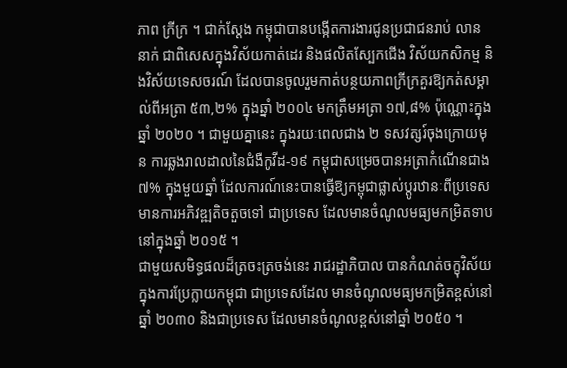ភាព ក្រីក្រ ។ ជាក់ស្តែង កម្ពុជាបានបង្កើតការងារជូនប្រជាជនរាប់ លាននាក់ ជាពិសេសក្នុងវិស័យកាត់ដេរ និងផលិតស្បែកជើង វិស័យកសិកម្ម និងវិស័យទេសចរណ៍ ដែលបានចូលរួមកាត់បន្ថយភាពក្រីក្រគួរឱ្យកត់សម្គាល់ពីអត្រា ៥៣,២% ក្នុងឆ្នាំ ២០០៤ មកត្រឹមអត្រា ១៧,៨% ប៉ុណ្ណោះក្នុងឆ្នាំ ២០២០ ។ ជាមួយគ្នានេះ ក្នុងរយៈពេលជាង ២ ទសវត្សរ៍ចុងក្រោយមុន ការឆ្លងរាលដាលនៃជំងឺកូវីដ-១៩ កម្ពុជាសម្រេចបានអត្រាកំណើនជាង ៧% ក្នុងមួយឆ្នាំ ដែលការណ៍នេះបានធ្វើឱ្យកម្ពុជាផ្លាស់ប្តូរឋានៈពីប្រទេសមានការអភិវឌ្ឍតិចតួចទៅ ជាប្រទេស ដែលមានចំណូលមធ្យមកម្រិតទាបនៅក្នុងឆ្នាំ ២០១៥ ។
ជាមួយសមិទ្ធផលដ៏ត្រចះត្រចង់នេះ រាជរដ្ឋាភិបាល បានកំណត់ចក្ខុវិស័យក្នុងការប្រែក្លាយកម្ពុជា ជាប្រទេសដែល មានចំណូលមធ្យមកម្រិតខ្ពស់នៅឆ្នាំ ២០៣០ និងជាប្រទេស ដែលមានចំណូលខ្ពស់នៅឆ្នាំ ២០៥០ ។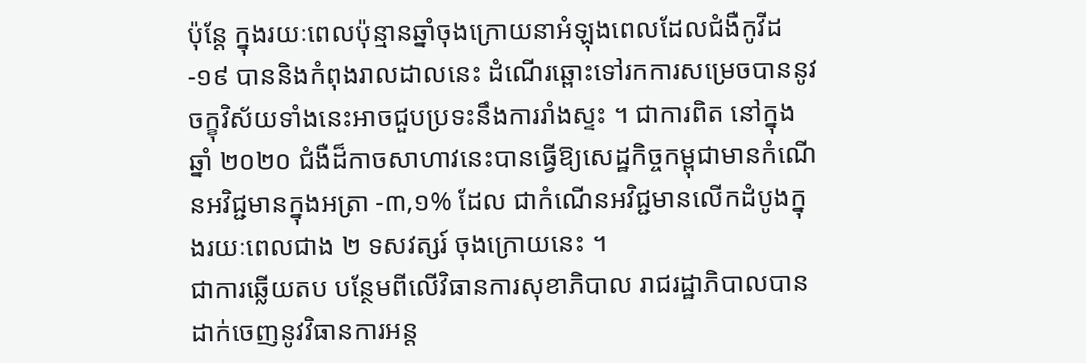ប៉ុន្តែ ក្នុងរយៈពេលប៉ុន្មានឆ្នាំចុងក្រោយនាអំឡុងពេលដែលជំងឺកូវីដ-១៩ បាននិងកំពុងរាលដាលនេះ ដំណើរឆ្ពោះទៅរកការសម្រេចបាននូវចក្ខុវិស័យទាំងនេះអាចជួបប្រទះនឹងការរាំងស្ទះ ។ ជាការពិត នៅក្នុងឆ្នាំ ២០២០ ជំងឺដ៏កាចសាហាវនេះបានធ្វើឱ្យសេដ្ឋកិច្ចកម្ពុជាមានកំណើនអវិជ្ជមានក្នុងអត្រា -៣,១% ដែល ជាកំណើនអវិជ្ជមានលើកដំបូងក្នុងរយៈពេលជាង ២ ទសវត្សរ៍ ចុងក្រោយនេះ ។
ជាការឆ្លើយតប បន្ថែមពីលើវិធានការសុខាភិបាល រាជរដ្ឋាភិបាលបានដាក់ចេញនូវវិធានការអន្ត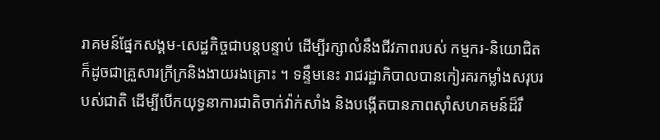រាគមន៍ផ្នែកសង្គម-សេដ្ឋកិច្ចជាបន្តបន្ទាប់ ដើម្បីរក្សាលំនឹងជីវភាពរបស់ កម្មករ-និយោជិត ក៏ដូចជាគ្រួសារក្រីក្រនិងងាយរងគ្រោះ ។ ទន្ទឹមនេះ រាជរដ្ឋាភិបាលបានកៀរគរកម្លាំងសរុបរបស់ជាតិ ដើម្បីបើកយុទ្ធនាការជាតិចាក់វ៉ាក់សាំង និងបង្កើតបានភាពស៊ាំសហគមន៍ដ៏រឹ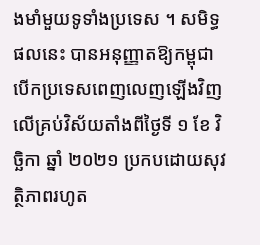ងមាំមួយទូទាំងប្រទេស ។ សមិទ្ធផលនេះ បានអនុញ្ញាតឱ្យកម្ពុជាបើកប្រទេសពេញលេញឡើងវិញ លើគ្រប់វិស័យតាំងពីថ្ងៃទី ១ ខែ វិច្ឆិកា ឆ្នាំ ២០២១ ប្រកបដោយសុវត្ថិភាពរហូត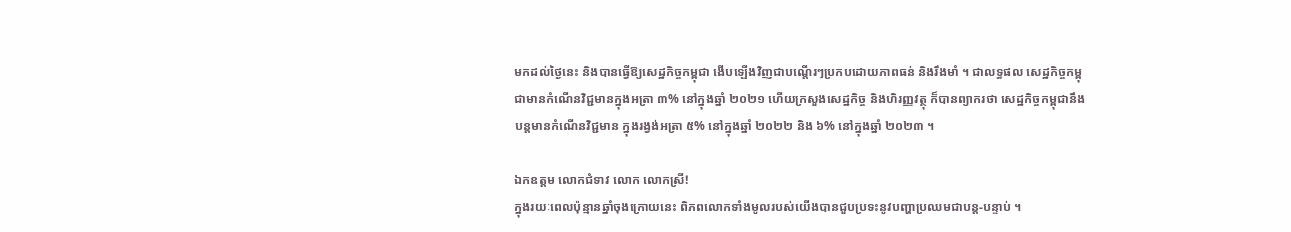មកដល់ថ្ងៃនេះ និងបានធ្វើឱ្យសេដ្ឋកិច្ចកម្ពុជា ងើបឡើងវិញជាបណ្តើរៗប្រកបដោយភាពធន់ និងរឹងមាំ ។ ជាលទ្ធផល សេដ្ឋកិច្ចកម្ពុជាមានកំណើនវិជ្ជមានក្នុងអត្រា ៣% នៅក្នុងឆ្នាំ ២០២១ ហើយក្រសួងសេដ្ឋកិច្ច និងហិរញ្ញវត្ថុ ក៏បានព្យាករថា សេដ្ឋកិច្ចកម្ពុជានឹងបន្តមានកំណើនវិជ្ជមាន ក្នុងរង្វង់អត្រា ៥% នៅក្នុងឆ្នាំ ២០២២ និង ៦% នៅក្នុងឆ្នាំ ២០២៣ ។

ឯកឧត្តម លោកជំទាវ លោក លោកស្រី!
ក្នុងរយៈពេលប៉ុន្មានឆ្នាំចុងក្រោយនេះ ពិភពលោកទាំងមូលរបស់យើងបានជួបប្រទះនូវបញ្ហាប្រឈមជាបន្ត-បន្ទាប់ ។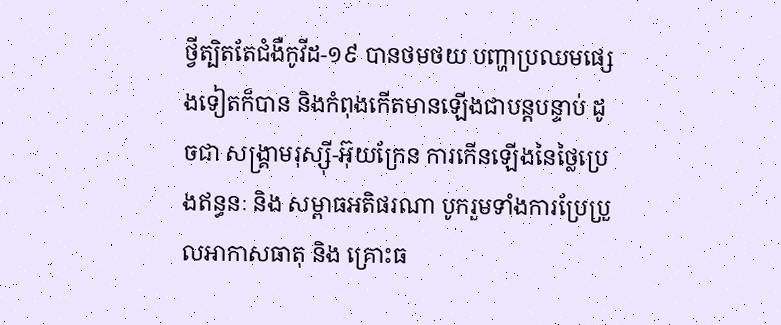ថ្វីត្បិតតែជំងឺកូវីដ-១៩ បានថមថយ បញ្ហាប្រឈមផ្សេងទៀតក៏បាន និងកំពុងកើតមានឡើងជាបន្តបន្ទាប់ ដូចជា សង្គ្រាមរុស្ស៊ី-អ៊ុយក្រែន ការកើនឡើងនៃថ្លៃប្រេងឥន្ធនៈ និង សម្ពាធអតិផរណា បូករួមទាំងការប្រែប្រួលអាកាសធាតុ និង គ្រោះធ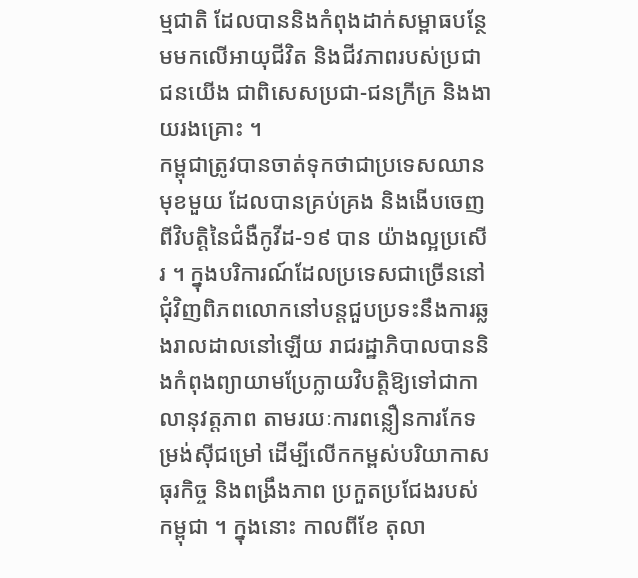ម្មជាតិ ដែលបាននិងកំពុងដាក់សម្ពាធបន្ថែមមកលើអាយុជីវិត និងជីវភាពរបស់ប្រជាជនយើង ជាពិសេសប្រជា-ជនក្រីក្រ និងងាយរងគ្រោះ ។
កម្ពុជាត្រូវបានចាត់ទុកថាជាប្រទេសឈានមុខមួយ ដែលបានគ្រប់គ្រង និងងើបចេញពីវិបត្តិនៃជំងឺកូវីដ-១៩ បាន យ៉ាងល្អប្រសើរ ។ ក្នុងបរិការណ៍ដែលប្រទេសជាច្រើននៅ ជុំវិញពិភពលោកនៅបន្តជួបប្រទះនឹងការឆ្លងរាលដាលនៅឡើយ រាជរដ្ឋាភិបាលបាននិងកំពុងព្យាយាមប្រែក្លាយវិបត្តិឱ្យទៅជាកាលានុវត្តភាព តាមរយៈការពន្លឿនការកែទម្រង់ស៊ីជម្រៅ ដើម្បីលើកកម្ពស់បរិយាកាសធុរកិច្ច និងពង្រឹងភាព ប្រកួតប្រជែងរបស់កម្ពុជា ។ ក្នុងនោះ កាលពីខែ តុលា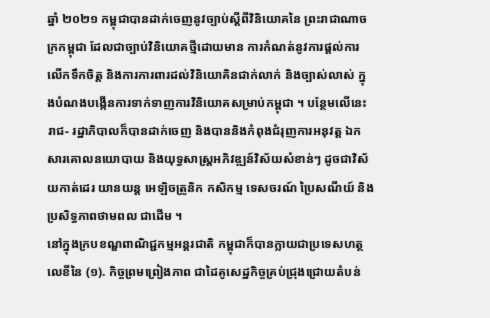ឆ្នាំ ២០២១ កម្ពុជាបានដាក់ចេញនូវច្បាប់ស្តីពីវិនិយោគនៃ ព្រះរាជាណាចក្រកម្ពុជា ដែលជាច្បាប់វិនិយោគថ្មីដោយមាន ការកំណត់នូវការផ្តល់ការលើកទឹកចិត្ត និងការការពារដល់វិនិយោគិនជាក់លាក់ និងច្បាស់លាស់ ក្នុងបំណងបង្កើនការទាក់ទាញការវិនិយោគសម្រាប់កម្ពុជា ។ បន្ថែមលើនេះ រាជ- រដ្ឋាភិបាលក៏បានដាក់ចេញ និងបាននិងកំពុងជំរុញការអនុវត្ត ឯកសារគោលនយោបាយ និងយុទ្ធសាស្ត្រអភិវឌ្ឍន៍វិស័យសំខាន់ៗ ដូចជាវិស័យកាត់ដេរ យានយន្ត អេឡិចត្រូនិក កសិកម្ម ទេសចរណ៍ ប្រៃសណីយ៍ និងប្រសិទ្ធភាពថាមពល ជាដើម ។
នៅក្នុងក្របខណ្ឌពាណិជ្ជកម្មអន្តរជាតិ កម្ពុជាក៏បានក្លាយជាប្រទេសហត្ថលេខីនៃ (១). កិច្ចព្រមព្រៀងភាព ជាដៃគូសេដ្ឋកិច្ចគ្រប់ជ្រុងជ្រោយតំបន់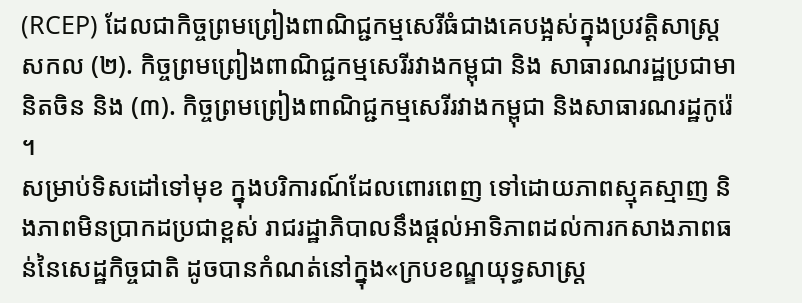(RCEP) ដែលជាកិច្ចព្រមព្រៀងពាណិជ្ជកម្មសេរីធំជាងគេបង្អស់ក្នុងប្រវត្តិសាស្ត្រ សកល (២). កិច្ចព្រមព្រៀងពាណិជ្ជកម្មសេរីរវាងកម្ពុជា និង សាធារណរដ្ឋប្រជាមានិតចិន និង (៣). កិច្ចព្រមព្រៀងពាណិជ្ជកម្មសេរីរវាងកម្ពុជា និងសាធារណរដ្ឋកូរ៉េ ។
សម្រាប់ទិសដៅទៅមុខ ក្នុងបរិការណ៍ដែលពោរពេញ ទៅដោយភាពស្មុគស្មាញ និងភាពមិនប្រាកដប្រជាខ្ពស់ រាជរដ្ឋាភិបាលនឹងផ្តល់អាទិភាពដល់ការកសាងភាពធន់នៃសេដ្ឋកិច្ចជាតិ ដូចបានកំណត់នៅក្នុង«ក្របខណ្ឌយុទ្ធសាស្រ្ត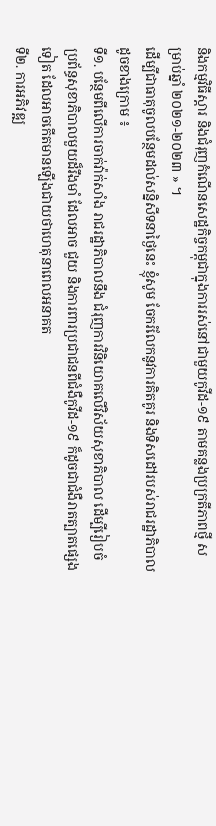និងកម្មវិធីស្ដារ និងជំរុញកំណើនសេដ្ឋកិច្ចកម្ពុជាក្នុងការរស់នៅជាមួយកូវីដ-១៩ តាមគន្លងប្រក្រតីភាពថ្មី សម្រាប់ឆ្នាំ ២០២១-២០២៣ » ។
ដើម្បីជាធាតុចូលបន្ថែមដល់សន្និសីទនាថ្ងៃនេះ ខ្ញុំសូម ចែករំលែកនូវការគិតគូរ និងទិសដៅរបស់រាជរដ្ឋាភិបាល ដូចខាងក្រោម ៖
ទី១. បន្ថែមពីលើការចាក់វ៉ាក់សាំង រាជរដ្ឋាភិបាលនឹង ជំរុញការវិនិយោគលើវិស័យសុខាភិបាល ដើម្បីរៀបចំប្រព័ន្ធសុខាភិបាលមួយដ៏រឹងមាំ ដែលអាច ជួយ និងការពារប្រជាជនពីជំងឺកូវីដ-១៩ ក៏ដូចជាជំងឺរាតត្បាតផ្សេងទៀត ដែលអាចកើតមានឡើងជាយថាហេតុនាពេលអនាគត
ទី២. ការអភិវឌ្ឍ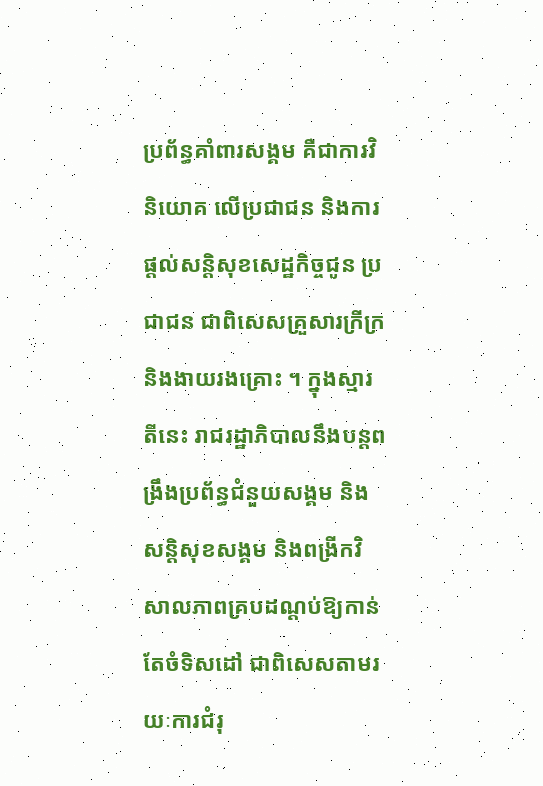ប្រព័ន្ធគាំពារសង្គម គឺជាការវិនិយោគ លើប្រជាជន និងការផ្តល់សន្តិសុខសេដ្ឋកិច្ចជូន ប្រជាជន ជាពិសេសគ្រួសារក្រីក្រ និងងាយរងគ្រោះ ។ ក្នុងស្មារតីនេះ រាជរដ្ឋាភិបាលនឹងបន្តពង្រឹងប្រព័ន្ធជំនួយសង្គម និងសន្តិសុខសង្គម និងពង្រីកវិសាលភាពគ្របដណ្តប់ឱ្យកាន់តែចំទិសដៅ ជាពិសេសតាមរយៈការជំរុ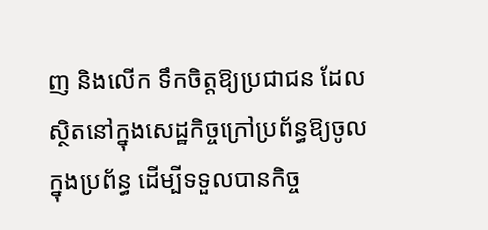ញ និងលើក ទឹកចិត្តឱ្យប្រជាជន ដែលស្ថិតនៅក្នុងសេដ្ឋកិច្ចក្រៅប្រព័ន្ធឱ្យចូលក្នុងប្រព័ន្ធ ដើម្បីទទួលបានកិច្ច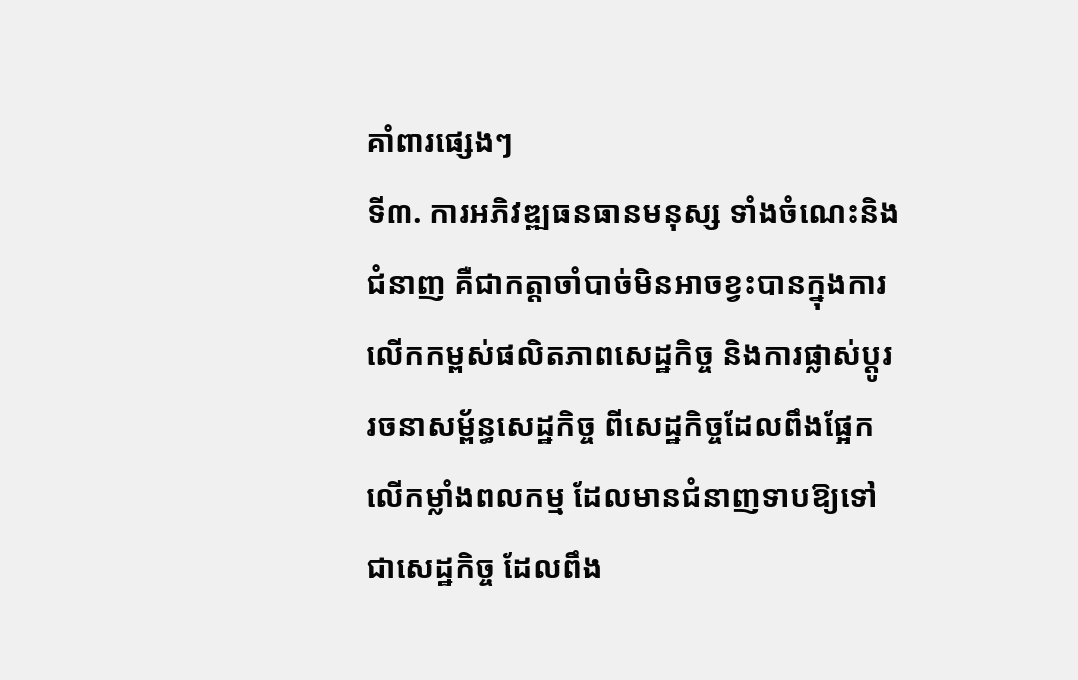គាំពារផ្សេងៗ
ទី៣. ការអភិវឌ្ឍធនធានមនុស្ស ទាំងចំណេះនិងជំនាញ គឺជាកត្តាចាំបាច់មិនអាចខ្វះបានក្នុងការ លើកកម្ពស់ផលិតភាពសេដ្ឋកិច្ច និងការផ្លាស់ប្តូរ រចនាសម្ព័ន្ធសេដ្ឋកិច្ច ពីសេដ្ឋកិច្ចដែលពឹងផ្អែកលើកម្លាំងពលកម្ម ដែលមានជំនាញទាបឱ្យទៅជាសេដ្ឋកិច្ច ដែលពឹង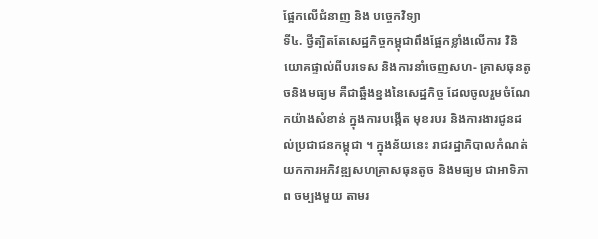ផ្អែកលើជំនាញ និង បច្ចេកវិទ្យា
ទី៤. ថ្វីត្បិតតែសេដ្ឋកិច្ចកម្ពុជាពឹងផ្អែកខ្លាំងលើការ វិនិយោគផ្ទាល់ពីបរទេស និងការនាំចេញសហ- គ្រាសធុនតូចនិងមធ្យម គឺជាឆ្អឹងខ្នងនៃសេដ្ឋកិច្ច ដែលចូលរួមចំណែកយ៉ាងសំខាន់ ក្នុងការបង្កើត មុខរបរ និងការងារជូនដល់ប្រជាជនកម្ពុជា ។ ក្នុងន័យនេះ រាជរដ្ឋាភិបាលកំណត់យកការអភិវឌ្ឍសហគ្រាសធុនតូច និងមធ្យម ជាអាទិភាព ចម្បងមួយ តាមរ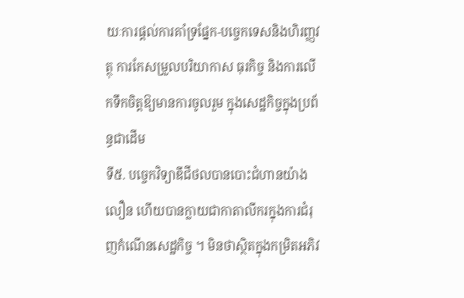យៈការផ្តល់ការគាំទ្រផ្នែក-បច្ចេកទេសនិងហិរញ្ញវត្ថុ ការកែសម្រួលបរិយាកាស ធុរកិច្ច និងការលើកទឹកចិត្តឱ្យមានការចូលរួម ក្នុងសេដ្ឋកិច្ចក្នុងប្រព័ន្ធជាដើម
ទី៥. បច្ចេកវិទ្យាឌីជីថលបានបោះជំហានយ៉ាងលឿន ហើយបានក្លាយជាកាតាលីករក្នុងការជំរុញកំណើនសេដ្ឋកិច្ច ។ មិនថាស្ថិតក្នុងកម្រិតអភិវ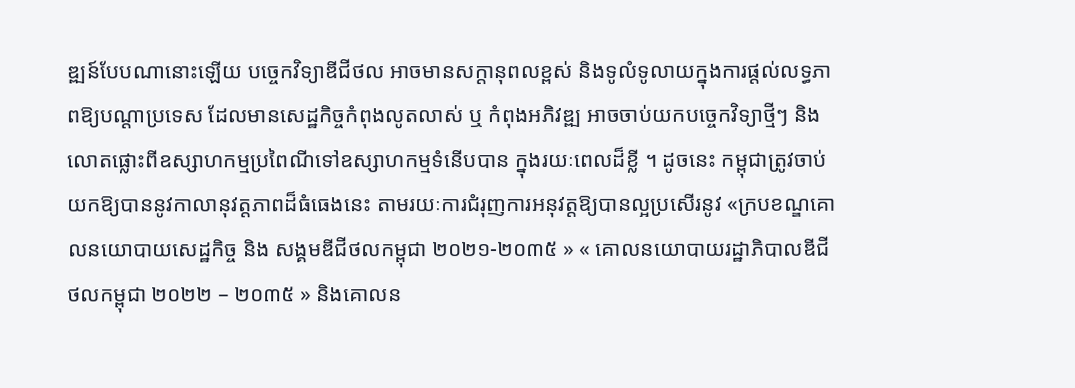ឌ្ឍន៍បែបណានោះឡើយ បច្ចេកវិទ្យាឌីជីថល អាចមានសក្តានុពលខ្ពស់ និងទូលំទូលាយក្នុងការផ្តល់លទ្ធភាពឱ្យបណ្តាប្រទេស ដែលមានសេដ្ឋកិច្ចកំពុងលូតលាស់ ឬ កំពុងអភិវឌ្ឍ អាចចាប់យកបច្ចេកវិទ្យាថ្មីៗ និងលោតផ្លោះពីឧស្សាហកម្មប្រពៃណីទៅឧស្សាហកម្មទំនើបបាន ក្នុងរយៈពេលដ៏ខ្លី ។ ដូចនេះ កម្ពុជាត្រូវចាប់យកឱ្យបាននូវកាលានុវត្តភាពដ៏ធំធេងនេះ តាមរយៈការជំរុញការអនុវត្តឱ្យបានល្អប្រសើរនូវ «ក្របខណ្ឌគោលនយោបាយសេដ្ឋកិច្ច និង សង្គមឌីជីថលកម្ពុជា ២០២១-២០៣៥ » « គោលនយោបាយរដ្ឋាភិបាលឌីជីថលកម្ពុជា ២០២២ – ២០៣៥ » និងគោលន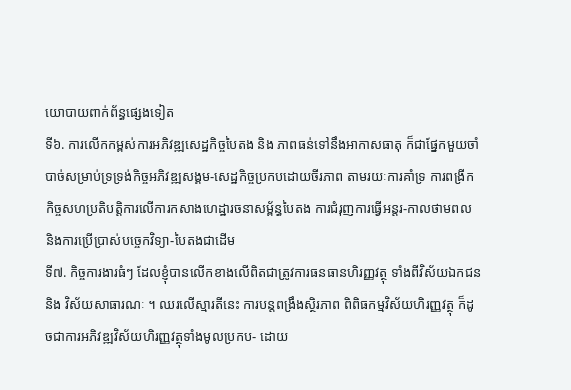យោបាយពាក់ព័ន្ធផ្សេងទៀត
ទី៦. ការលើកកម្ពស់ការអភិវឌ្ឍសេដ្ឋកិច្ចបៃតង និង ភាពធន់ទៅនឹងអាកាសធាតុ ក៏ជាផ្នែកមួយចាំបាច់សម្រាប់ទ្រទ្រង់កិច្ចអភិវឌ្ឍសង្គម-សេដ្ឋកិច្ចប្រកបដោយចីរភាព តាមរយៈការគាំទ្រ ការពង្រីកកិច្ចសហប្រតិបត្តិការលើការកសាងហេដ្ឋារចនាសម្ព័ន្ធបៃតង ការជំរុញការធ្វើអន្តរ-កាលថាមពល និងការប្រើប្រាស់បច្ចេកវិទ្យា-បៃតងជាដើម
ទី៧. កិច្ចការងារធំៗ ដែលខ្ញុំបានលើកខាងលើពិតជាត្រូវការធនធានហិរញ្ញវត្ថុ ទាំងពីវិស័យឯកជន និង វិស័យសាធារណៈ ។ ឈរលើស្មារតីនេះ ការបន្តពង្រឹងស្ថិរភាព ពិពិធកម្មវិស័យហិរញ្ញវត្ថុ ក៏ដូចជាការអភិវឌ្ឍវិស័យហិរញ្ញវត្ថុទាំងមូលប្រកប- ដោយ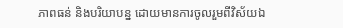ភាពធន់ និងបរិយាបន្ន ដោយមានការចូលរួមពីវិស័យឯ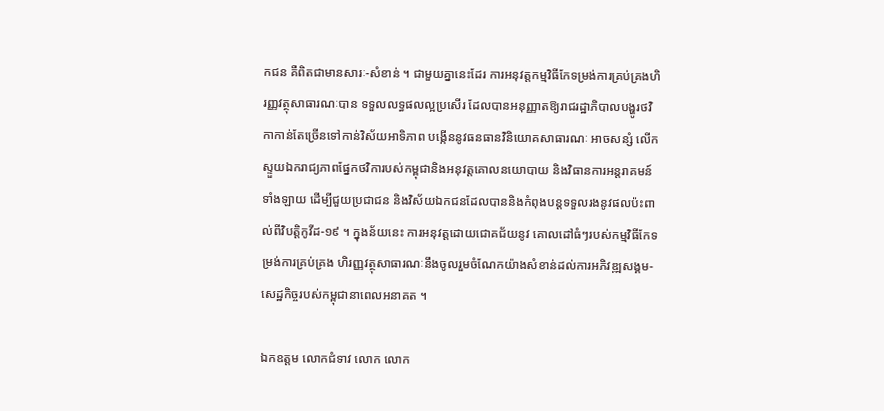កជន គឺពិតជាមានសារៈ-សំខាន់ ។ ជាមួយគ្នានេះដែរ ការអនុវត្តកម្មវិធីកែទម្រង់ការគ្រប់គ្រងហិរញ្ញវត្ថុសាធារណៈបាន ទទួលលទ្ធផលល្អប្រសើរ ដែលបានអនុញ្ញាតឱ្យរាជរដ្ឋាភិបាលបង្ហូរថវិកាកាន់តែច្រើនទៅកាន់វិស័យអាទិភាព បង្កើននូវធនធានវិនិយោគសាធារណៈ អាចសន្សំ លើកស្ទួយឯករាជ្យភាពផ្នែកថវិការបស់កម្ពុជានិងអនុវត្តគោលនយោបាយ និងវិធានការអន្តរាគមន៍ទាំងឡាយ ដើម្បីជួយប្រជាជន និងវិស័យឯកជនដែលបាននិងកំពុងបន្តទទួលរងនូវផលប៉ះពាល់ពីវិបត្តិកូវីដ-១៩ ។ ក្នុងន័យនេះ ការអនុវត្តដោយជោគជ័យនូវ គោលដៅធំៗរបស់កម្មវិធីកែទម្រង់ការគ្រប់គ្រង ហិរញ្ញវត្ថុសាធារណៈនឹងចូលរួមចំណែកយ៉ាងសំខាន់ដល់ការអភិវឌ្ឍសង្គម-សេដ្ឋកិច្ចរបស់កម្ពុជានាពេលអនាគត ។

ឯកឧត្តម លោកជំទាវ លោក លោក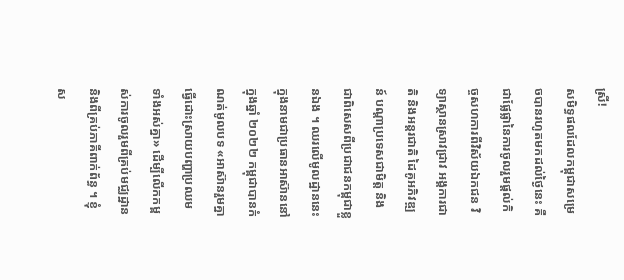ស្រី!
សមិទ្ធផលដែលកម្ពុជាសម្រេចបានរហូតមកដល់ថ្ងៃនេះ គឺជាផ្លែផ្លានៃការចូលរួមផ្តល់កិច្ចសហការពីវិស័យឯកជន វិទ្យាស្ថានស្រាវជ្រាវ អង្គការជាតិ និងអន្តរជាតិ ដៃគូអភិវឌ្ឍន៍ បណ្តាប្រទេសជាមិត្ត និងជាពិសេសពីប្រជាជនកម្ពុជាខ្លួនឯង ។ ឈរលើមូលដ្ឋាននេះ ក្នុងនាមជាប្រធានអាស៊ាននៅក្នុងឆ្នាំ ២០២២ កម្ពុជាបានកំណត់មូលបទ «អាស៊ានរួមគ្នាធ្វើដោះស្រាយបញ្ហាប្រឈមទាំងអស់គ្នា» ដើម្បីលើកកម្ពស់ការចូលរួមពីគ្រប់មជ្ឈដ្ឋាន និងពីគ្រប់ភាគីពាក់ព័ន្ធ ។ ខ្ញុំស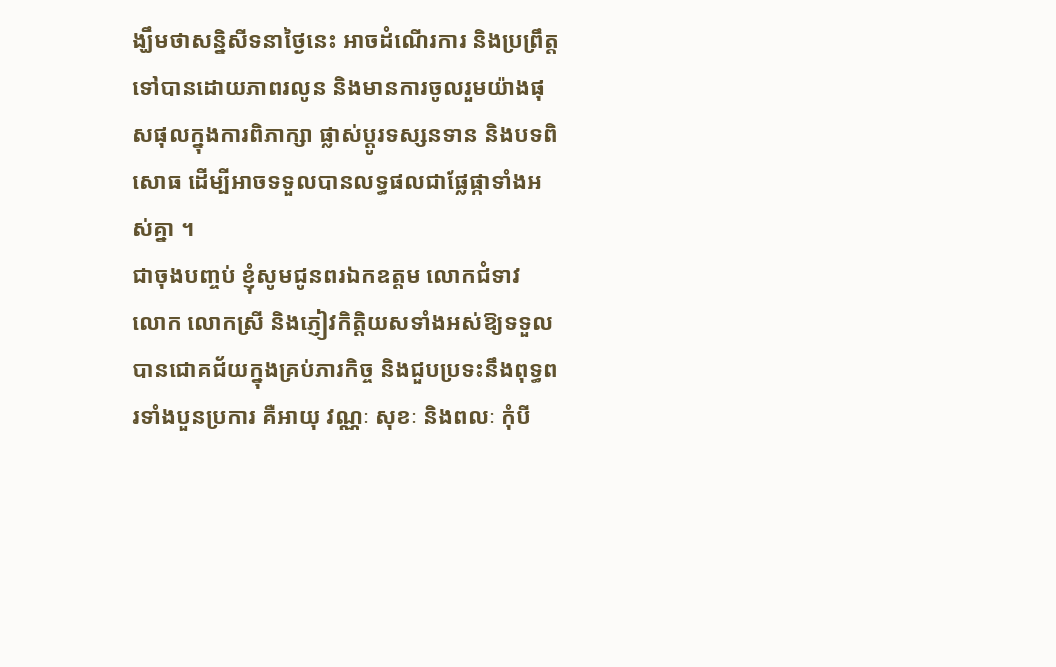ង្ឃឹមថាសន្និសីទនាថ្ងៃនេះ អាចដំណើរការ និងប្រព្រឹត្តទៅបានដោយភាពរលូន និងមានការចូលរួមយ៉ាងផុសផុលក្នុងការពិភាក្សា ផ្លាស់ប្តូរទស្សនទាន និងបទពិសោធ ដើម្បីអាចទទួលបានលទ្ធផលជាផ្លែផ្កាទាំងអស់គ្នា ។
ជាចុងបញ្ចប់ ខ្ញុំសូមជូនពរឯកឧត្តម លោកជំទាវ លោក លោកស្រី និងភ្ញៀវកិត្តិយសទាំងអស់ឱ្យទទួលបានជោគជ័យក្នុងគ្រប់ភារកិច្ច និងជួបប្រទះនឹងពុទ្ធពរទាំងបួនប្រការ គឺអាយុ វណ្ណៈ សុខៈ និងពលៈ កុំបី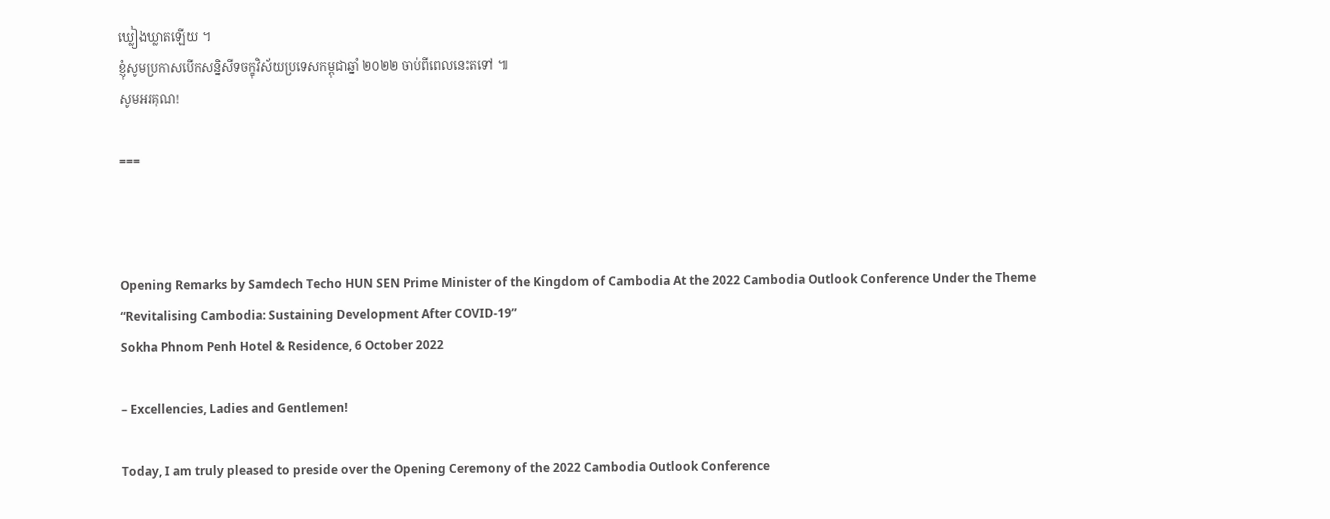ឃ្លៀងឃ្លាតឡើយ ។
ខ្ញុំសូមប្រកាសបើកសន្និសីទចក្ខុវិស័យប្រទេសកម្ពុជាឆ្នាំ ២០២២ ចាប់ពីពេលនេះតទៅ ៕
សូមអរគុណ!

===



Opening Remarks by Samdech Techo HUN SEN Prime Minister of the Kingdom of Cambodia At the 2022 Cambodia Outlook Conference Under the Theme “Revitalising Cambodia: Sustaining Development After COVID-19”
Sokha Phnom Penh Hotel & Residence, 6 October 2022

– Excellencies, Ladies and Gentlemen!

Today, I am truly pleased to preside over the Opening Ceremony of the 2022 Cambodia Outlook Conference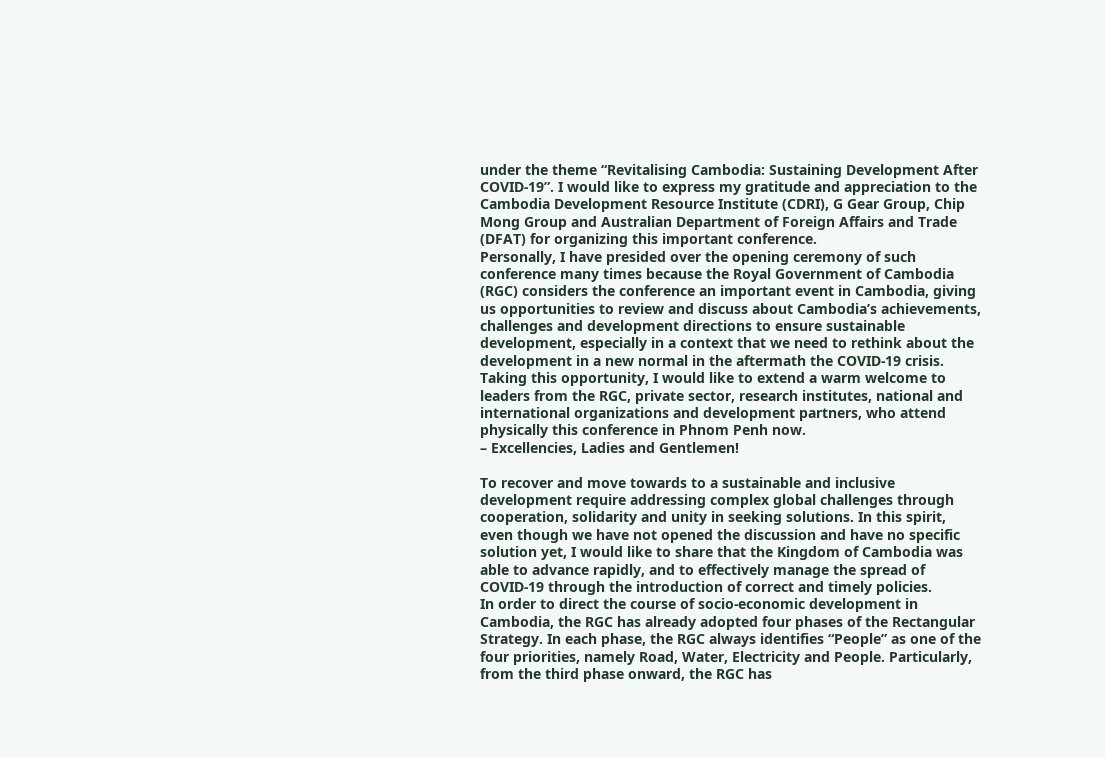under the theme “Revitalising Cambodia: Sustaining Development After COVID-19”. I would like to express my gratitude and appreciation to the Cambodia Development Resource Institute (CDRI), G Gear Group, Chip Mong Group and Australian Department of Foreign Affairs and Trade (DFAT) for organizing this important conference.
Personally, I have presided over the opening ceremony of such conference many times because the Royal Government of Cambodia (RGC) considers the conference an important event in Cambodia, giving us opportunities to review and discuss about Cambodia’s achievements, challenges and development directions to ensure sustainable development, especially in a context that we need to rethink about the development in a new normal in the aftermath the COVID-19 crisis. Taking this opportunity, I would like to extend a warm welcome to leaders from the RGC, private sector, research institutes, national and international organizations and development partners, who attend physically this conference in Phnom Penh now.
– Excellencies, Ladies and Gentlemen!

To recover and move towards to a sustainable and inclusive development require addressing complex global challenges through cooperation, solidarity and unity in seeking solutions. In this spirit, even though we have not opened the discussion and have no specific solution yet, I would like to share that the Kingdom of Cambodia was able to advance rapidly, and to effectively manage the spread of COVID-19 through the introduction of correct and timely policies.
In order to direct the course of socio-economic development in Cambodia, the RGC has already adopted four phases of the Rectangular Strategy. In each phase, the RGC always identifies “People” as one of the four priorities, namely Road, Water, Electricity and People. Particularly, from the third phase onward, the RGC has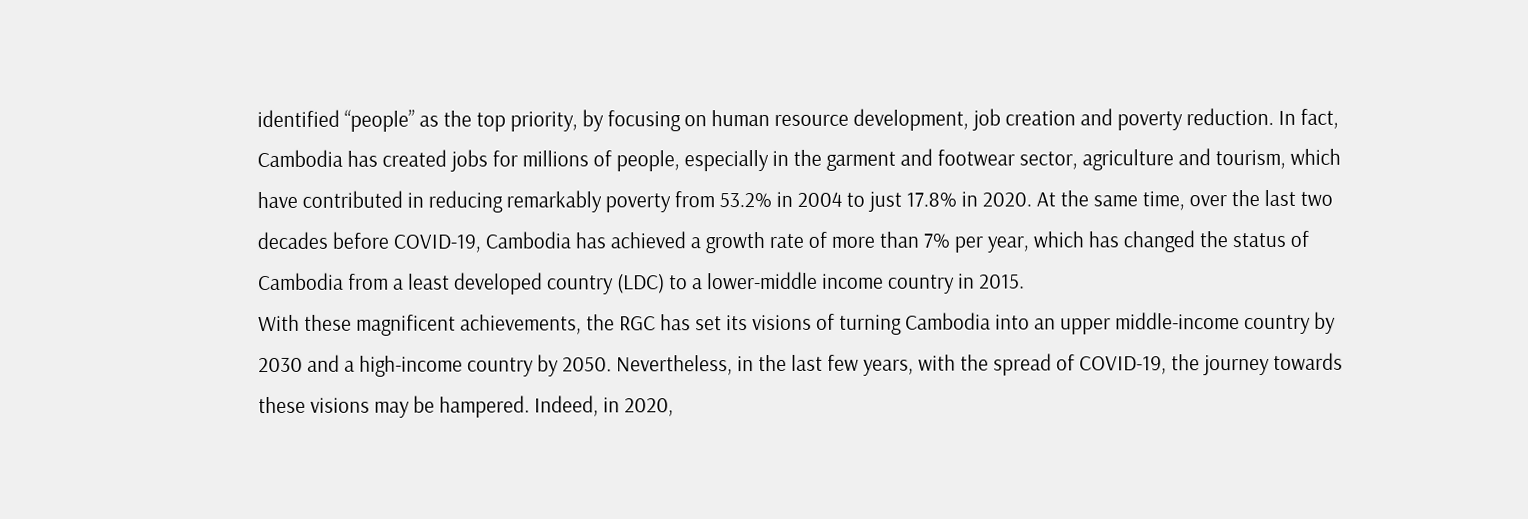identified “people” as the top priority, by focusing on human resource development, job creation and poverty reduction. In fact, Cambodia has created jobs for millions of people, especially in the garment and footwear sector, agriculture and tourism, which have contributed in reducing remarkably poverty from 53.2% in 2004 to just 17.8% in 2020. At the same time, over the last two decades before COVID-19, Cambodia has achieved a growth rate of more than 7% per year, which has changed the status of Cambodia from a least developed country (LDC) to a lower-middle income country in 2015.
With these magnificent achievements, the RGC has set its visions of turning Cambodia into an upper middle-income country by 2030 and a high-income country by 2050. Nevertheless, in the last few years, with the spread of COVID-19, the journey towards these visions may be hampered. Indeed, in 2020,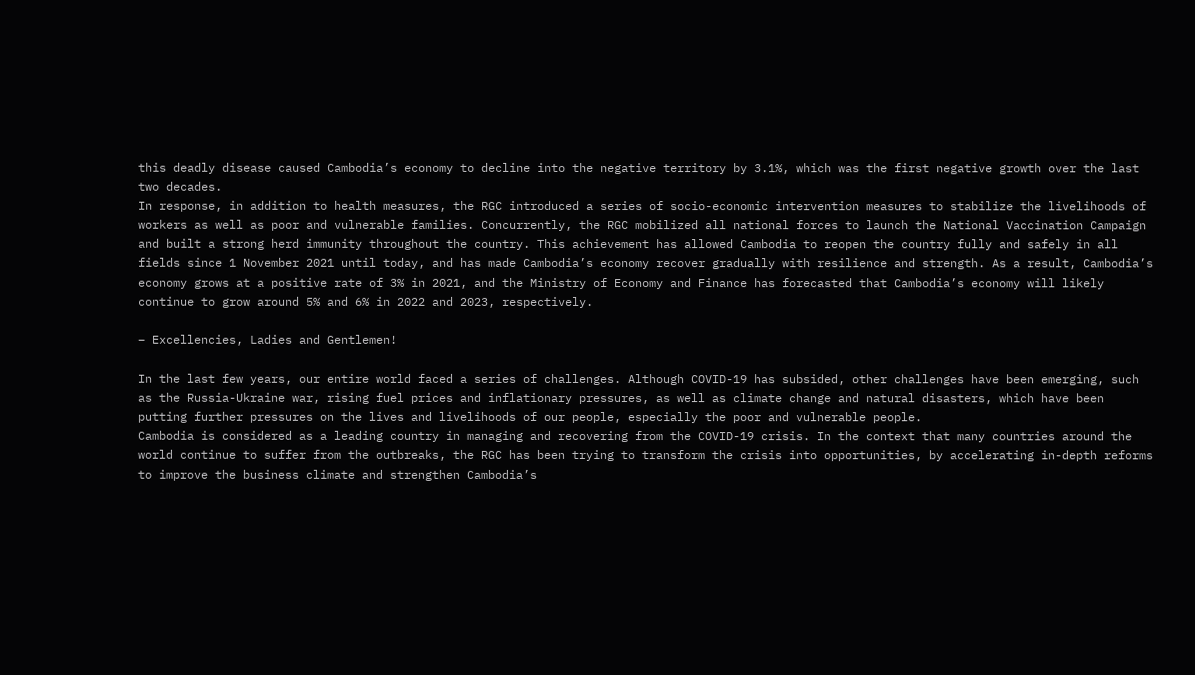this deadly disease caused Cambodia’s economy to decline into the negative territory by 3.1%, which was the first negative growth over the last two decades.
In response, in addition to health measures, the RGC introduced a series of socio-economic intervention measures to stabilize the livelihoods of workers as well as poor and vulnerable families. Concurrently, the RGC mobilized all national forces to launch the National Vaccination Campaign and built a strong herd immunity throughout the country. This achievement has allowed Cambodia to reopen the country fully and safely in all fields since 1 November 2021 until today, and has made Cambodia’s economy recover gradually with resilience and strength. As a result, Cambodia’s economy grows at a positive rate of 3% in 2021, and the Ministry of Economy and Finance has forecasted that Cambodia’s economy will likely continue to grow around 5% and 6% in 2022 and 2023, respectively.

– Excellencies, Ladies and Gentlemen!

In the last few years, our entire world faced a series of challenges. Although COVID-19 has subsided, other challenges have been emerging, such as the Russia-Ukraine war, rising fuel prices and inflationary pressures, as well as climate change and natural disasters, which have been putting further pressures on the lives and livelihoods of our people, especially the poor and vulnerable people.
Cambodia is considered as a leading country in managing and recovering from the COVID-19 crisis. In the context that many countries around the world continue to suffer from the outbreaks, the RGC has been trying to transform the crisis into opportunities, by accelerating in-depth reforms to improve the business climate and strengthen Cambodia’s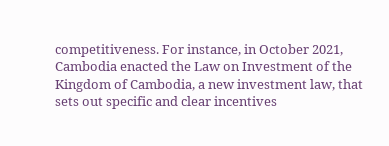competitiveness. For instance, in October 2021, Cambodia enacted the Law on Investment of the Kingdom of Cambodia, a new investment law, that sets out specific and clear incentives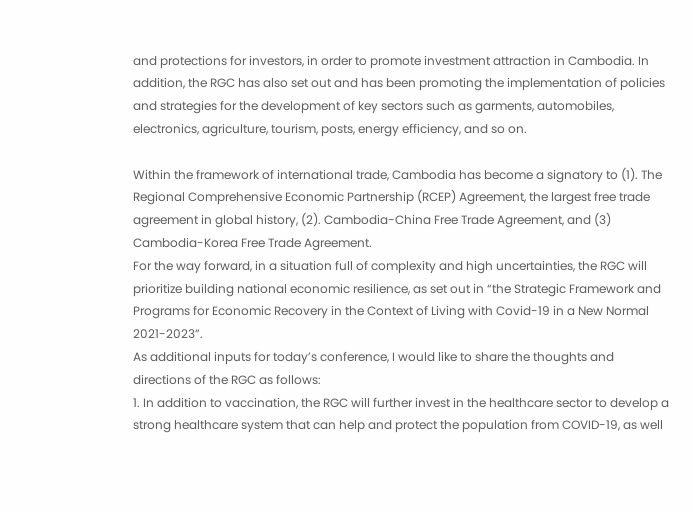and protections for investors, in order to promote investment attraction in Cambodia. In addition, the RGC has also set out and has been promoting the implementation of policies and strategies for the development of key sectors such as garments, automobiles, electronics, agriculture, tourism, posts, energy efficiency, and so on.

Within the framework of international trade, Cambodia has become a signatory to (1). The Regional Comprehensive Economic Partnership (RCEP) Agreement, the largest free trade agreement in global history, (2). Cambodia-China Free Trade Agreement, and (3) Cambodia-Korea Free Trade Agreement.
For the way forward, in a situation full of complexity and high uncertainties, the RGC will prioritize building national economic resilience, as set out in “the Strategic Framework and Programs for Economic Recovery in the Context of Living with Covid-19 in a New Normal 2021-2023”.
As additional inputs for today’s conference, I would like to share the thoughts and directions of the RGC as follows:
1. In addition to vaccination, the RGC will further invest in the healthcare sector to develop a strong healthcare system that can help and protect the population from COVID-19, as well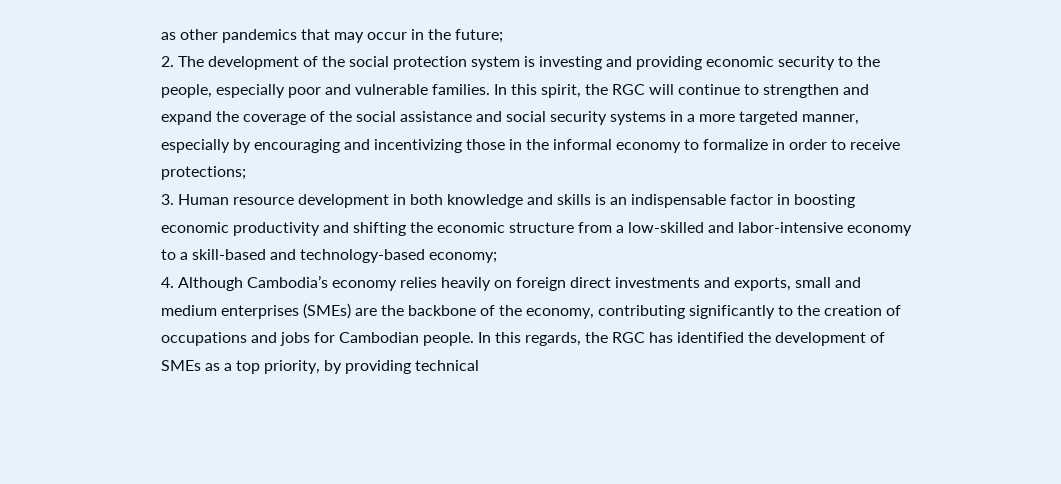as other pandemics that may occur in the future;
2. The development of the social protection system is investing and providing economic security to the people, especially poor and vulnerable families. In this spirit, the RGC will continue to strengthen and expand the coverage of the social assistance and social security systems in a more targeted manner, especially by encouraging and incentivizing those in the informal economy to formalize in order to receive protections;
3. Human resource development in both knowledge and skills is an indispensable factor in boosting economic productivity and shifting the economic structure from a low-skilled and labor-intensive economy to a skill-based and technology-based economy;
4. Although Cambodia’s economy relies heavily on foreign direct investments and exports, small and medium enterprises (SMEs) are the backbone of the economy, contributing significantly to the creation of occupations and jobs for Cambodian people. In this regards, the RGC has identified the development of SMEs as a top priority, by providing technical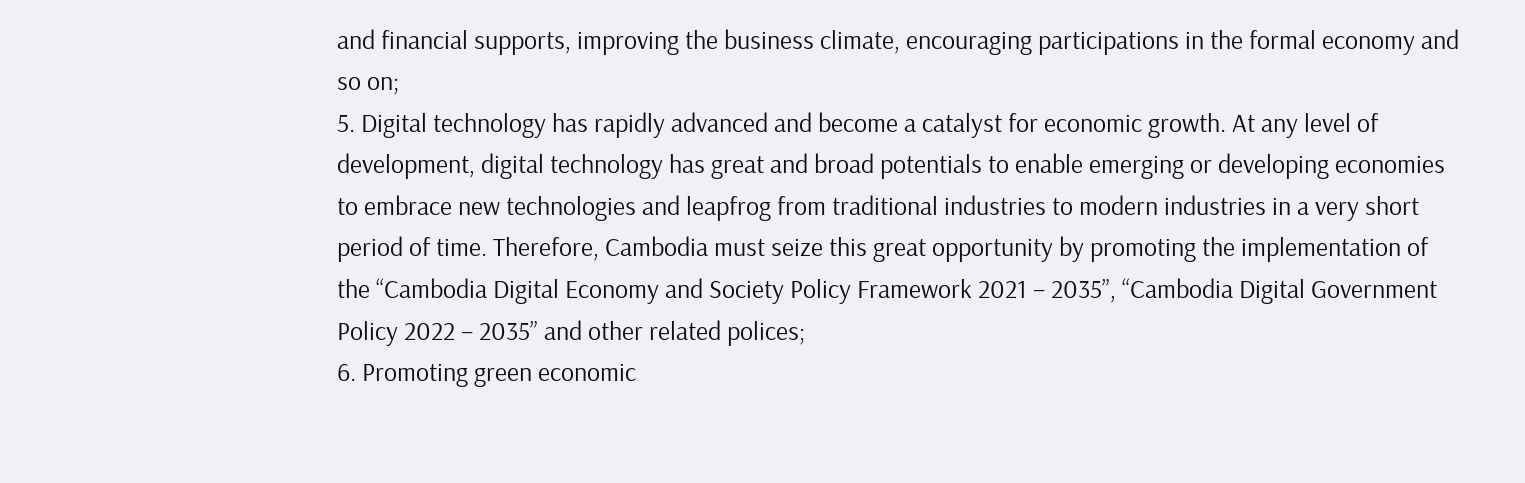and financial supports, improving the business climate, encouraging participations in the formal economy and so on;
5. Digital technology has rapidly advanced and become a catalyst for economic growth. At any level of development, digital technology has great and broad potentials to enable emerging or developing economies to embrace new technologies and leapfrog from traditional industries to modern industries in a very short period of time. Therefore, Cambodia must seize this great opportunity by promoting the implementation of the “Cambodia Digital Economy and Society Policy Framework 2021 – 2035”, “Cambodia Digital Government Policy 2022 – 2035” and other related polices;
6. Promoting green economic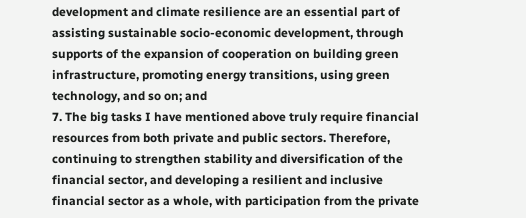development and climate resilience are an essential part of assisting sustainable socio-economic development, through supports of the expansion of cooperation on building green infrastructure, promoting energy transitions, using green technology, and so on; and
7. The big tasks I have mentioned above truly require financial resources from both private and public sectors. Therefore, continuing to strengthen stability and diversification of the financial sector, and developing a resilient and inclusive financial sector as a whole, with participation from the private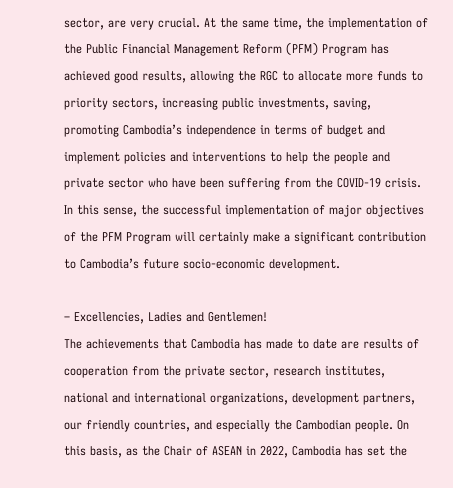sector, are very crucial. At the same time, the implementation of the Public Financial Management Reform (PFM) Program has achieved good results, allowing the RGC to allocate more funds to priority sectors, increasing public investments, saving, promoting Cambodia’s independence in terms of budget and implement policies and interventions to help the people and private sector who have been suffering from the COVID-19 crisis. In this sense, the successful implementation of major objectives of the PFM Program will certainly make a significant contribution to Cambodia’s future socio-economic development.

– Excellencies, Ladies and Gentlemen!
The achievements that Cambodia has made to date are results of cooperation from the private sector, research institutes, national and international organizations, development partners, our friendly countries, and especially the Cambodian people. On this basis, as the Chair of ASEAN in 2022, Cambodia has set the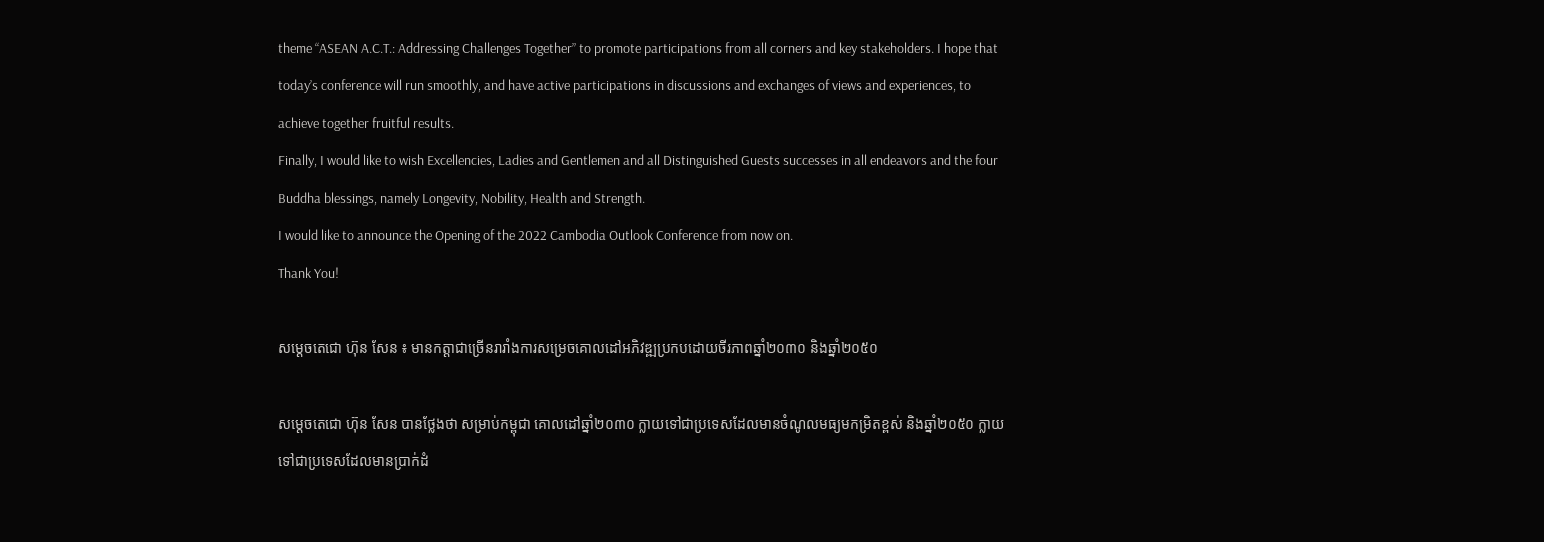theme “ASEAN A.C.T.: Addressing Challenges Together” to promote participations from all corners and key stakeholders. I hope that today’s conference will run smoothly, and have active participations in discussions and exchanges of views and experiences, to achieve together fruitful results.
Finally, I would like to wish Excellencies, Ladies and Gentlemen and all Distinguished Guests successes in all endeavors and the four Buddha blessings, namely Longevity, Nobility, Health and Strength.
I would like to announce the Opening of the 2022 Cambodia Outlook Conference from now on.
Thank You!

សម្តេចតេជោ ហ៊ុន សែន ៖ មានកត្តាជាច្រើនរារាំងការសម្រេចគោលដៅអភិវឌ្ឍប្រកបដោយចីរភាពឆ្នាំ២០៣០ និងឆ្នាំ២០៥០

សម្តេចតេជោ ហ៊ុន សែន បានថ្លែងថា សម្រាប់កម្ពុជា គោលដៅឆ្នាំ២០៣០ ក្លាយទៅជាប្រទេសដែលមានចំណូលមធ្យមកម្រិតខ្ពស់ និងឆ្នាំ២០៥០ ក្លាយទៅជាប្រទេសដែលមានប្រាក់ដំ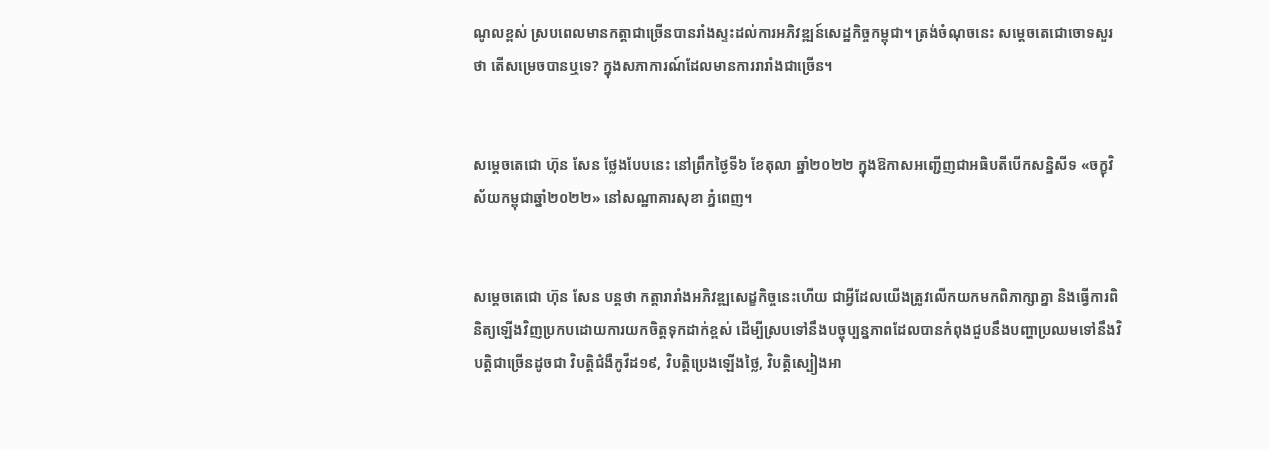ណូលខ្ពស់ ស្របពេលមានកត្តាជាច្រើនបានរាំងស្ទះដល់ការអភិវឌ្ឍន៍សេដ្ឋកិច្ចកម្ពុជា។ ត្រង់ចំណុចនេះ សម្តេចតេជោចោទសួរថា តើសម្រេចបានឬទេ? ក្នុងសភាការណ៍ដែលមានការរារាំងជាច្រើន។


សម្តេចតេជោ ហ៊ុន សែន ថ្លែងបែបនេះ នៅព្រឹកថ្ងៃទី៦ ខែតុលា ឆ្នាំ២០២២ ក្នុងឱកាសអញ្ជើញជាអធិបតីបើកសន្និសីទ «ចក្ខុវិស័យកម្ពុជាឆ្នាំ២០២២» នៅសណ្ឋាគារសុខា ភ្នំពេញ។


សម្តេចតេជោ ហ៊ុន សែន បន្តថា កត្តារារាំងអភិវឌ្ឍសេដ្ខកិច្ចនេះហើយ ជាអ្វីដែលយើងត្រូវលើកយកមកពិភាក្សាគ្នា និងធ្វើការពិនិត្យឡើងវិញប្រកបដោយការយកចិត្តទុកដាក់ខ្ពស់ ដើម្បីស្របទៅនឹងបច្ចុប្បន្នភាពដែលបានកំពុងជួបនឹងបញ្ហាប្រឈមទៅនឹងវិបត្តិជាច្រើនដូចជា វិបត្តិជំងឺកូវីដ១៩, វិបត្តិប្រេងឡើងថ្លៃ, វិបត្តិស្បៀងអា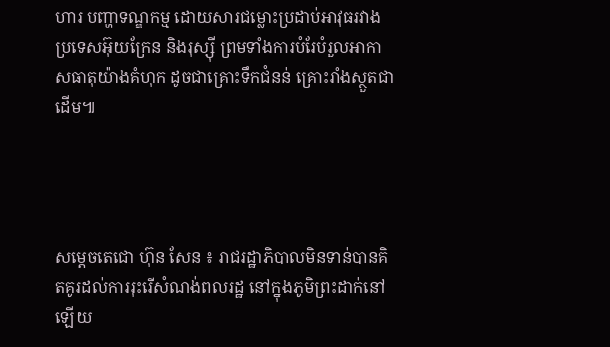ហារ បញ្ហាទណ្ឌកម្ម ដោយសារជម្លោះប្រដាប់អាវុធរវាងប្រទេសអ៊ុយក្រែន និងរុស្ស៊ី ព្រមទាំងការបំរែបំរួលអាកាសធាតុយ៉ាងគំហុក ដូចជាគ្រោះទឹកជំនន់ គ្រោះរាំងស្ថួតជាដើម៕




សម្តេចតេជោ ហ៊ុន សែន ៖ រាជរដ្ឋាភិបាលមិនទាន់បានគិតគូរដល់ការរុះរេីសំណង់ពលរដ្ឋ នៅក្នុងភូមិព្រះដាក់នៅឡេីយ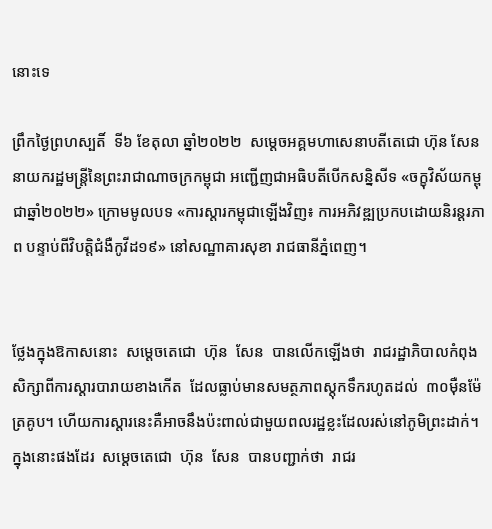នោះទេ

ព្រឹកថ្ងៃព្រហស្បតិ៍  ទី៦ ខែតុលា ឆ្នាំ២០២២  សម្តេចអគ្គមហាសេនាបតីតេជោ ហ៊ុន សែន នាយករដ្ឋមន្ត្រីនៃព្រះរាជាណាចក្រកម្ពុជា អញ្ជើញជាអធិបតីបើកសន្និសីទ «ចក្ខុវិស័យកម្ពុជាឆ្នាំ២០២២» ក្រោមមូលបទ «ការស្តារកម្ពុជាឡើងវិញ៖ ការអភិវឌ្ឍប្រកបដោយនិរន្តរភាព បន្ទាប់ពីវិបត្តិជំងឺកូវីដ១៩» នៅសណ្ឋាគារសុខា រាជធានីភ្នំពេញ។


ថ្លែងក្នុងឱកាសនោះ  សម្តេចតេជោ  ហ៊ុន  សែន  បានលេីកឡេីងថា  រាជរដ្ឋាភិបាលកំពុងសិក្សាពីការស្តារបារាយខាងកេីត  ដែលធ្លាប់មានសមត្ថភាពស្តុកទឹករហូតដល់  ៣០ម៉ឺនម៉ែត្រគូប។ ហេីយការស្តារនេះគឺអាចនឹងប៉ះពាល់ជាមួយពលរដ្ឋខ្លះដែលរស់នៅភូមិព្រះដាក់។ ក្នុងនោះផងដែរ  សម្តេចតេជោ  ហ៊ុន  សែន  បានបញ្ជាក់ថា  រាជរ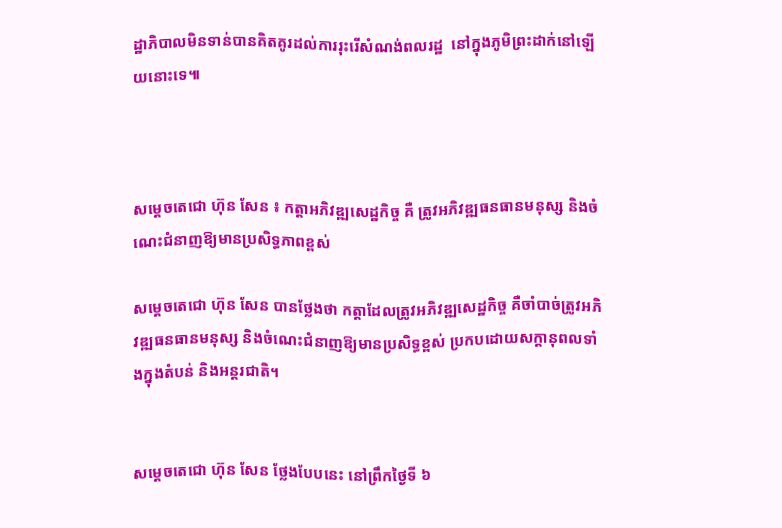ដ្ឋាភិបាលមិនទាន់បានគិតគូរដល់ការរុះរេីសំណង់ពលរដ្ឋ  នៅក្នុងភូមិព្រះដាក់នៅឡេីយនោះទេ៕



សម្តេចតេជោ ហ៊ុន សែន ៖ កត្តាអភិវឌ្ឍសេដ្ឋកិច្ច គឺ ត្រូវអភិវឌ្ឍធនធានមនុស្ស និងចំណេះជំនាញឱ្យមានប្រសិទ្ធភាពខ្ពស់

សម្តេចតេជោ ហ៊ុន សែន បានថ្លែងថា កត្តាដែលត្រូវអភិវឌ្ឍសេដ្ឋកិច្ច គឺចាំបាច់ត្រូវអភិវឌ្ឍធនធានមនុស្ស និងចំណេះជំនាញឱ្យមានប្រសិទ្ធខ្ពស់ ប្រកបដោយសក្តានុពលទាំងក្នុងតំបន់ និងអន្តរជាតិ។


សម្តេចតេជោ ហ៊ុន សែន ថ្លែងបែបនេះ នៅព្រឹកថ្ងៃទី ៦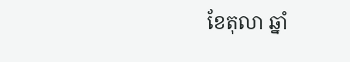ខែតុលា ឆ្នាំ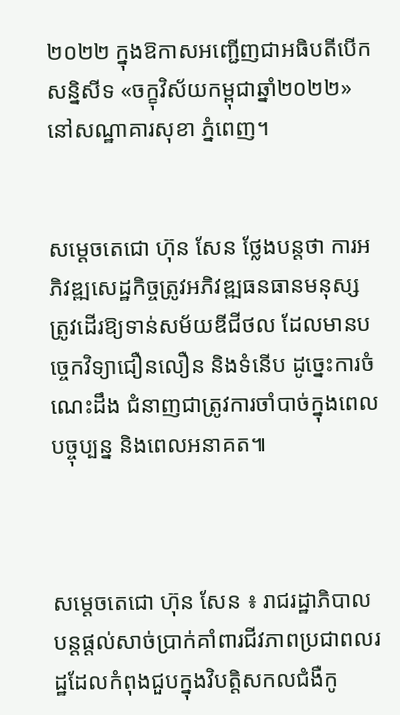២០២២ ក្នុងឱកាសអញ្ជើញជាអធិបតីបើកសន្និសីទ «ចក្ខុវិស័យកម្ពុជាឆ្នាំ២០២២» នៅសណ្ឋាគារសុខា ភ្នំពេញ។


សម្តេចតេជោ ហ៊ុន សែន ថ្លែងបន្តថា ការអភិវឌ្ឍសេដ្ឋកិច្ចត្រូវអភិវឌ្ឍធនធានមនុស្សត្រូវដើរឱ្យទាន់សម័យឌីជីថល ដែលមានបច្ចេកវិទ្យាជឿនលឿន និងទំនើប ដូច្នេះការចំណេះដឹង ជំនាញជាត្រូវការចាំបាច់ក្នុងពេលបច្ចុប្បន្ន និងពេលអនាគត៕



សម្តេចតេជោ ហ៊ុន សែន ៖ រាជរដ្ឋាភិបាលបន្តផ្តល់សាច់ប្រាក់គាំពារជីវភាពប្រជាពលរដ្ឋដែលកំពុងជួបក្នុងវិបត្តិសកលជំងឺកូ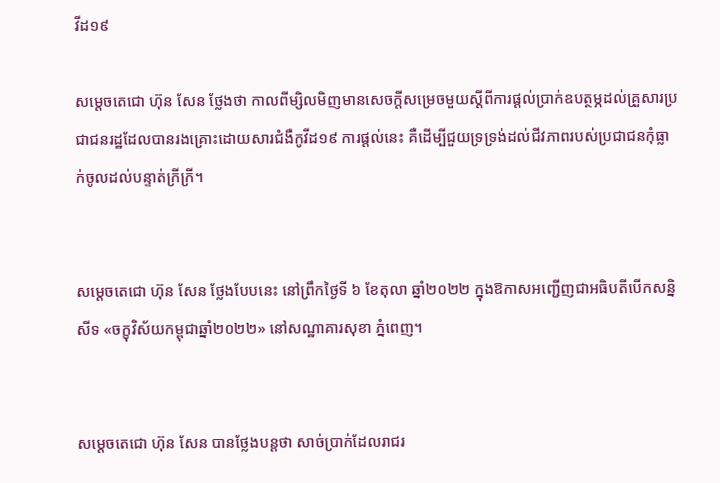វីដ១៩

សម្តេចតេជោ ហ៊ុន សែន ថ្លែងថា កាលពីម្សិលមិញមានសេចក្តីសម្រេចមួយស្តីពីការផ្តល់ប្រាក់ឧបត្ថម្ភដល់គ្រួសារប្រជាជនរដ្ឋដែលបានរងគ្រោះដោយសារជំងឺកូវីដ១៩ ការផ្តល់នេះ គឺដើម្បីជួយទ្រទ្រង់ដល់ជីវភាពរបស់ប្រជាជនកុំធ្លាក់ចូលដល់បន្ទាត់ក្រីក្រី។


សម្តេចតេជោ ហ៊ុន សែន ថ្លែងបែបនេះ នៅព្រឹកថ្ងៃទី ៦ ខែតុលា ឆ្នាំ២០២២ ក្នុងឱកាសអញ្ជើញជាអធិបតីបើកសន្និសីទ «ចក្ខុវិស័យកម្ពុជាឆ្នាំ២០២២» នៅសណ្ឋាគារសុខា ភ្នំពេញ។


សម្តេចតេជោ ហ៊ុន សែន បានថ្លែងបន្តថា សាច់ប្រាក់ដែលរាជរ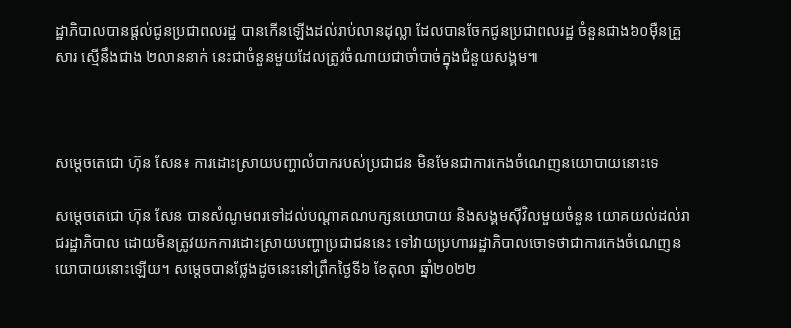ដ្ឋាភិបាលបានផ្តល់ជូនប្រជាពលរដ្ឋ បានកើនឡើងដល់រាប់លានដុល្លា ដែលបានចែកជូនប្រជាពលរដ្ឋ ចំនួនជាង៦០ម៉ឺនគ្រួសារ ស្មើនឹងជាង ២លាននាក់ នេះជាចំនួនមួយដែលត្រូវចំណាយជាចាំបាច់ក្នុងជំនួយសង្គម៕



សម្តេចតេជោ ហ៊ុន សែន៖ ការដោះស្រាយបញ្ហាលំបាករបស់ប្រជាជន មិនមែនជាការកេងចំណេញនយោបាយនោះទេ

សម្តេចតេជោ ហ៊ុន សែន បានសំណូមពរទៅដល់បណ្តាគណបក្សនយោបាយ និងសង្គមស៊ីវិលមួយចំនួន យោគយល់ដល់រាជរដ្ឋាភិបាល ដោយមិនត្រូវយកការដោះស្រាយបញ្ហាប្រជាជននេះ ទៅវាយប្រហាររដ្ឋាភិបាលចោទថាជាការកេងចំណេញនយោបាយនោះឡើយ។ សម្តេចបានថ្លែងដូចនេះនៅព្រឹកថ្ងៃទី៦ ខែតុលា ឆ្នាំ២០២២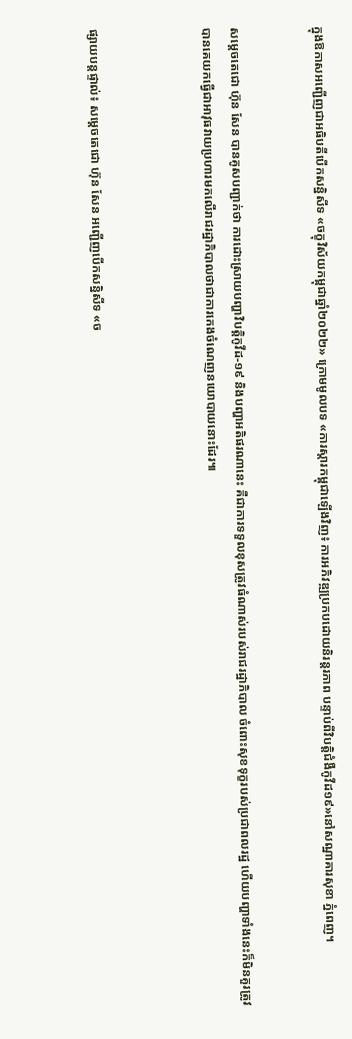ក្នុងឱកាសអញ្ជើញជាអធិបតីបើកសន្និសីទ «ចក្ខុវិស័យកម្ពុជាឆ្នាំ២០២២» ក្រោមមូលបទ «ការស្តារកម្ពុជាឡើងវិញ៖ ការអភិវឌ្ឍប្រកបដោយនិរន្តរភាព បន្ទាប់ពីវិបត្តិជំងឺកូវីដ១៩»នៅសណ្ឋាគារសុខា ភ្នំពេញ។


សម្តេចតេជោ ហ៊ុន សែន បានគូសបញ្ជាក់ថា ការដោះស្រាយបញ្ហាវិបត្តិកូវីដ-១៩ និងបញ្ហាអតិផរណានេះ គឺជាការទទួលខុសត្រូវធំណាស់របស់រាជរដ្ឋាភិបាល ចំពោះសុខទុក្ខរបស់ប្រជាពលរដ្ឋ ហើយបញ្ហាទាំងនេះក៏មិនគួរត្រូវបានគេយកធ្វើជាអាវុធវាយប្រហារមកលើរាជរដ្ឋាភិបាលថាជាការកេងចំណេញនយោបាយនោះដែរ៕



ផ្សាយបន្តផ្ទាល់៖ សម្តេចតេជោ ហ៊ុន សែន អញ្ជើញបើកសន្និសីទ «ច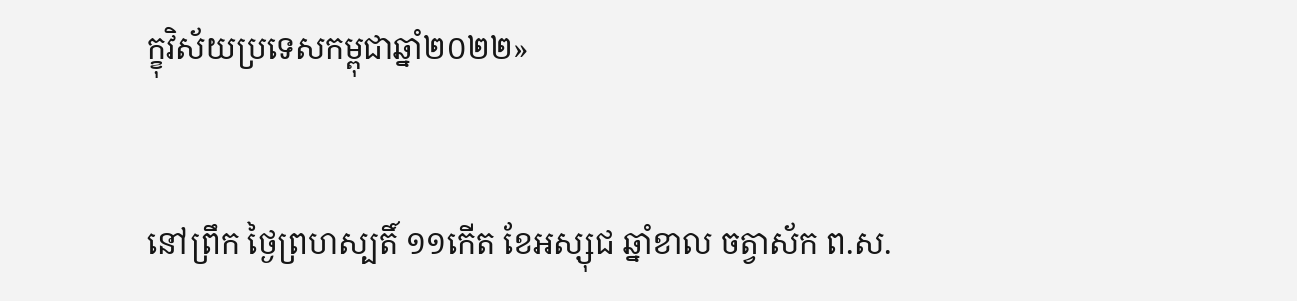ក្ខុវិស័យប្រទេសកម្ពុជាឆ្នាំ២០២២»


នៅព្រឹក ថ្ងៃព្រហស្បតិ៍ ១១កើត ខែអស្សុជ ឆ្នាំខាល ចត្វាស័ក ព.ស.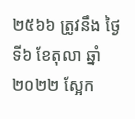២៥៦៦ ត្រូវនឹង ថ្ងៃទី៦ ខែតុលា ឆ្នាំ២០២២ ស្អែក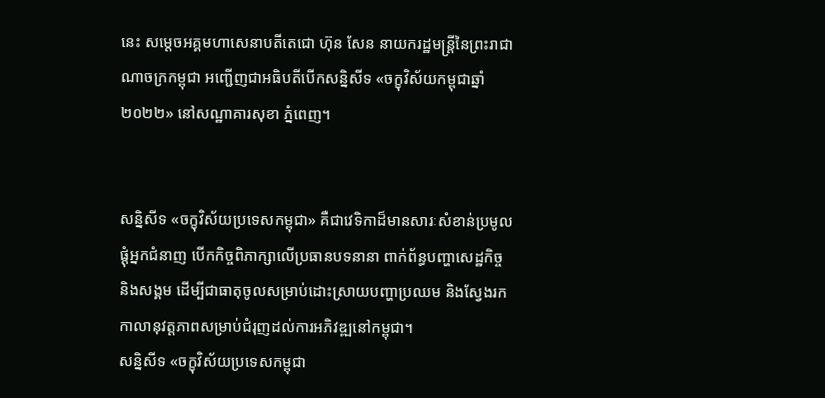នេះ សម្តេចអគ្គមហាសេនាបតីតេជោ ហ៊ុន សែន នាយករដ្ឋមន្ត្រីនៃព្រះរាជាណាចក្រកម្ពុជា អញ្ជើញជាអធិបតីបើកសន្និសីទ «ចក្ខុវិស័យកម្ពុជាឆ្នាំ២០២២» នៅសណ្ឋាគារសុខា ភ្នំពេញ។


សន្និសីទ «ចក្ខុវិស័យប្រទេសកម្ពុជា» គឺជាវេទិកាដ៏មានសារៈសំខាន់ប្រមូលផ្តុំអ្នកជំនាញ បើកកិច្ចពិភាក្សាលើប្រធានបទនានា ពាក់ព័ន្ធបញ្ហាសេដ្ឋកិច្ច និងសង្គម ដើម្បីជាធាតុចូលសម្រាប់ដោះស្រាយបញ្ហាប្រឈម និងស្វែងរកកាលានុវត្តភាពសម្រាប់ជំរុញដល់ការអភិវឌ្ឍនៅកម្ពុជា។
សន្និសីទ «ចក្ខុវិស័យប្រទេសកម្ពុជា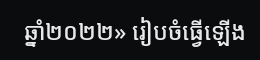ឆ្នាំ២០២២» រៀបចំធ្វើឡើង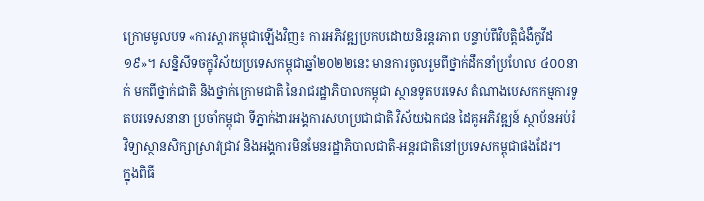ក្រោមមូលបទ «ការស្តារកម្ពុជាឡើងវិញ៖ ការអភិវឌ្ឍប្រកបដោយនិរន្តរភាព បន្ទាប់ពីវិបត្តិជំងឺកូវីដ១៩»។ សន្និសីទចក្ខុវិស័យប្រទេសកម្ពុជាឆ្នាំ២០២២នេះ មានការចូលរួមពីថ្នាក់ដឹកនាំប្រហែល ៤០០នាក់ មកពីថ្នាក់ជាតិ និងថ្នាក់ក្រោមជាតិ នៃរាជរដ្ឋាភិបាលកម្ពុជា ស្ថានទូតបរទេស តំណាងបេសកកម្មការទូតបរទេសនានា ប្រចាំកម្ពុជា ទីភ្នាក់ងារអង្គការសហប្រជាជាតិ វិស័យឯកជន ដៃគូអភិវឌ្ឍន៍ ស្ថាប័នអប់រំ វិទ្យាស្ថានសិក្សាស្រាវជ្រាវ និងអង្គការមិនមែនរដ្ឋាភិបាលជាតិ-អន្តរជាតិនៅប្រទេសកម្ពុជាផងដែរ។
ក្នុងពិធី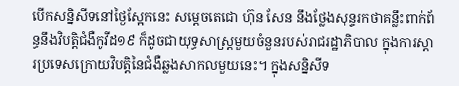បើកសន្និសីទនៅថ្ងៃស្អែកនេះ សម្តេចតេជោ ហ៊ុន សែន នឹងថ្លែងសុន្ទរកថាគន្លឹះពាក់ព័ន្ធនឹងវិបត្តិជំងឺកូវីដ១៩ ក៏ដូចជាយុទ្ធសាស្ត្រមួយចំនួនរបស់រាជរដ្ឋាភិបាល ក្នុងការស្តារប្រទេសក្រោយវិបត្តិនៃជំងឺឆ្លងសាកលមួយនេះ។ ក្នុងសន្និសីទ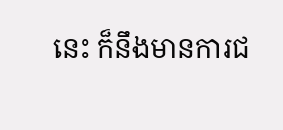នេះ ក៏នឹងមានការជ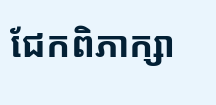ជែកពិភាក្សា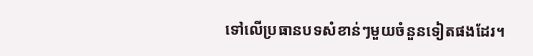ទៅលើប្រធានបទសំខាន់ៗមួយចំនួនទៀតផងដែរ។